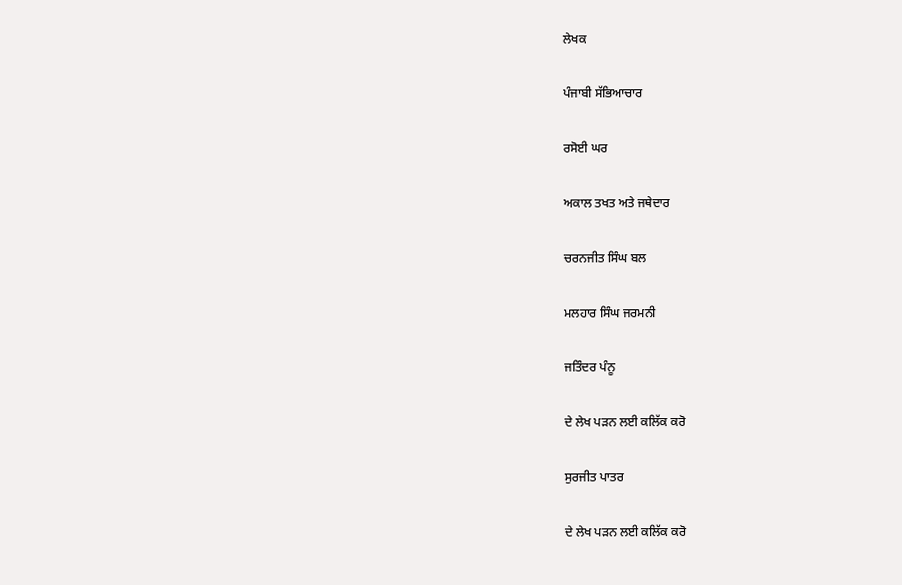ਲੇਖਕ

ਪੰਜਾਬੀ ਸੱਭਿਆਚਾਰ

ਰਸੋਈ ਘਰ

ਅਕਾਲ ਤਖਤ ਅਤੇ ਜਥੇਦਾਰ

ਚਰਨਜੀਤ ਸਿੰਘ ਬਲ

ਮਲਹਾਰ ਸਿੰਘ ਜਰਮਨੀ

ਜਤਿੰਦਰ ਪੰਨੂ

ਦੇ ਲੇਖ ਪੜਨ ਲਈ ਕਲਿੱਕ ਕਰੋ

ਸੁਰਜੀਤ ਪਾਤਰ

ਦੇ ਲੇਖ ਪੜਨ ਲਈ ਕਲਿੱਕ ਕਰੋ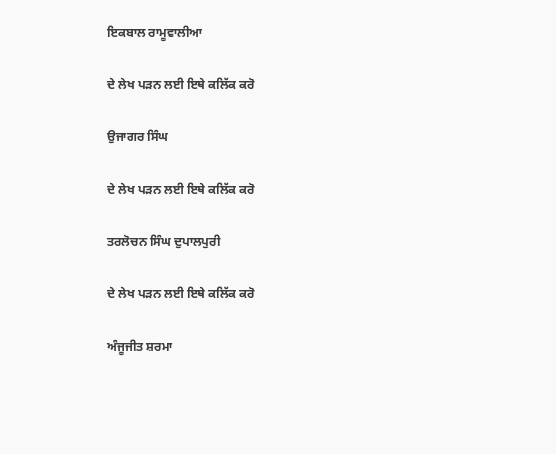ਇਕਬਾਲ ਰਾਮੂਵਾਲੀਆ

ਦੇ ਲੇਖ ਪੜਨ ਲਈ ਇਥੇ ਕਲਿੱਕ ਕਰੋ

ਉਜਾਗਰ ਸਿੰਘ

ਦੇ ਲੇਖ ਪੜਨ ਲਈ ਇਥੇ ਕਲਿੱਕ ਕਰੋ

ਤਰਲੋਚਨ ਸਿੰਘ ਦੁਪਾਲਪੁਰੀ

ਦੇ ਲੇਖ ਪੜਨ ਲਈ ਇਥੇ ਕਲਿੱਕ ਕਰੋ

ਅੰਜੂਜੀਤ ਸ਼ਰਮਾ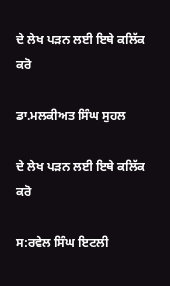ਦੇ ਲੇਖ ਪੜਨ ਲਈ ਇਥੇ ਕਲਿੱਕ ਕਰੋ

ਡਾ.ਮਲਕੀਅਤ ਸਿੰਘ ਸੁਹਲ

ਦੇ ਲੇਖ ਪੜਨ ਲਈ ਇਥੇ ਕਲਿੱਕ ਕਰੋ

ਸ:ਰਵੇਲ ਸਿੰਘ ਇਟਲੀ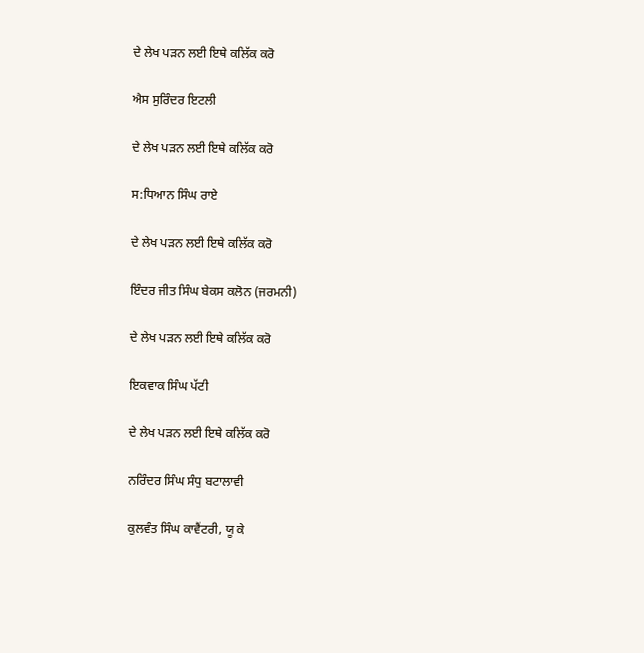ਦੇ ਲੇਖ ਪੜਨ ਲਈ ਇਥੇ ਕਲਿੱਕ ਕਰੋ

ਐਸ ਸੁਰਿੰਦਰ ਇਟਲੀ

ਦੇ ਲੇਖ ਪੜਨ ਲਈ ਇਥੇ ਕਲਿੱਕ ਕਰੋ

ਸ:ਧਿਆਨ ਸਿੰਘ ਰਾਏ

ਦੇ ਲੇਖ ਪੜਨ ਲਈ ਇਥੇ ਕਲਿੱਕ ਕਰੋ

ਇੰਦਰ ਜੀਤ ਸਿੰਘ ਬੇਕਸ ਕਲੋਨ (ਜਰਮਨੀ)

ਦੇ ਲੇਖ ਪੜਨ ਲਈ ਇਥੇ ਕਲਿੱਕ ਕਰੋ

ਇਕਵਾਕ ਸਿੰਘ ਪੱਟੀ

ਦੇ ਲੇਖ ਪੜਨ ਲਈ ਇਥੇ ਕਲਿੱਕ ਕਰੋ

ਨਰਿੰਦਰ ਸਿੰਘ ਸੰਧੁ ਬਟਾਲਾਵੀ

ਕੁਲਵੰਤ ਸਿੰਘ ਕਾਵੈਂਟਰੀ, ਯੂ ਕੇ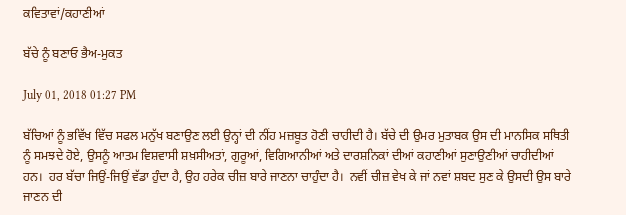ਕਵਿਤਾਵਾਂ/ਕਹਾਣੀਆਂ

ਬੱਚੇ ਨੂੰ ਬਣਾਓ ਭੈਅ-ਮੁਕਤ

July 01, 2018 01:27 PM

ਬੱਚਿਆਂ ਨੂੰ ਭਵਿੱਖ ਵਿੱਚ ਸਫਲ ਮਨੁੱਖ ਬਣਾਉਣ ਲਈ ਉਨ੍ਹਾਂ ਦੀ ਨੀਂਹ ਮਜ਼ਬੂਤ ਹੋਣੀ ਚਾਹੀਦੀ ਹੈ। ਬੱਚੇ ਦੀ ਉਮਰ ਮੁਤਾਬਕ ਉਸ ਦੀ ਮਾਨਸਿਕ ਸਥਿਤੀ ਨੂੰ ਸਮਝਦੇ ਹੋਏ, ਉਸਨੂੰ ਆਤਮ ਵਿਸ਼ਵਾਸੀ ਸ਼ਖ਼ਸੀਅਤਾਂ, ਗੁਰੂਆਂ, ਵਿਗਿਆਨੀਆਂ ਅਤੇ ਦਾਰਸ਼ਨਿਕਾਂ ਦੀਆਂ ਕਹਾਣੀਆਂ ਸੁਣਾਉਣੀਆਂ ਚਾਹੀਦੀਆਂ ਹਨ।  ਹਰ ਬੱਚਾ ਜਿਉਂ-ਜਿਉਂ ਵੱਡਾ ਹੁੰਦਾ ਹੈ, ਉਹ ਹਰੇਕ ਚੀਜ਼ ਬਾਰੇ ਜਾਣਨਾ ਚਾਹੁੰਦਾ ਹੈ।  ਨਵੀਂ ਚੀਜ਼ ਵੇਖ ਕੇ ਜਾਂ ਨਵਾਂ ਸ਼ਬਦ ਸੁਣ ਕੇ ਉਸਦੀ ਉਸ ਬਾਰੇ ਜਾਣਨ ਦੀ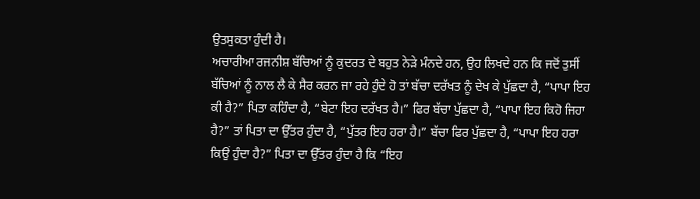ਉਤਸੁਕਤਾ ਹੁੰਦੀ ਹੈ।
ਅਚਾਰੀਆ ਰਜਨੀਸ਼ ਬੱਚਿਆਂ ਨੂੰ ਕੁਦਰਤ ਦੇ ਬਹੁਤ ਨੇੜੇ ਮੰਨਦੇ ਹਨ, ਉਹ ਲਿਖਦੇ ਹਨ ਕਿ ਜਦੋਂ ਤੁਸੀਂ ਬੱਚਿਆਂ ਨੂੰ ਨਾਲ ਲੈ ਕੇ ਸੈਰ ਕਰਨ ਜਾ ਰਹੇ ਹੁੰਦੇ ਹੋ ਤਾਂ ਬੱਚਾ ਦਰੱਖਤ ਨੂੰ ਦੇਖ ਕੇ ਪੁੱਛਦਾ ਹੈ, “ਪਾਪਾ ਇਹ ਕੀ ਹੈ?” ਪਿਤਾ ਕਹਿੰਦਾ ਹੈ, “ਬੇਟਾ ਇਹ ਦਰੱਖਤ ਹੈ।” ਫਿਰ ਬੱਚਾ ਪੁੱਛਦਾ ਹੈ, “ਪਾਪਾ ਇਹ ਕਿਹੋ ਜਿਹਾ ਹੈ?” ਤਾਂ ਪਿਤਾ ਦਾ ਉੱਤਰ ਹੁੰਦਾ ਹੈ, “ਪੁੱਤਰ ਇਹ ਹਰਾ ਹੈ।” ਬੱਚਾ ਫਿਰ ਪੁੱਛਦਾ ਹੈ, “ਪਾਪਾ ਇਹ ਹਰਾ ਕਿਉਂ ਹੁੰਦਾ ਹੈ?” ਪਿਤਾ ਦਾ ਉੱਤਰ ਹੁੰਦਾ ਹੈ ਕਿ “ਇਹ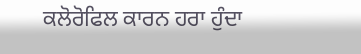ਕਲੋਰੋਫਿਲ ਕਾਰਨ ਹਰਾ ਹੁੰਦਾ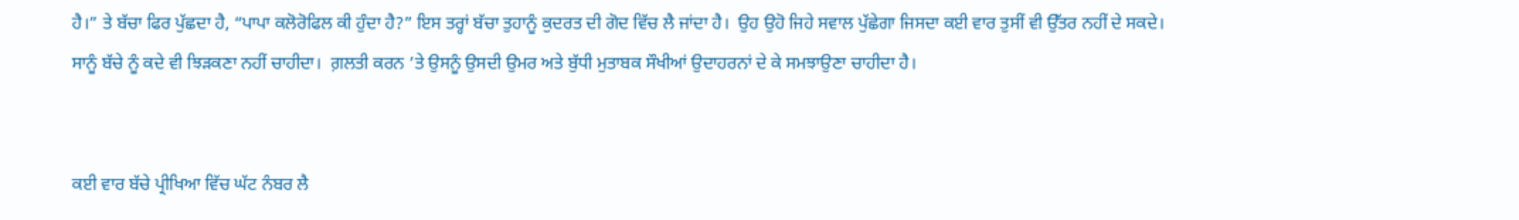ਹੈ।” ਤੇ ਬੱਚਾ ਫਿਰ ਪੁੱਛਦਾ ਹੈ, “ਪਾਪਾ ਕਲੋਰੋਫਿਲ ਕੀ ਹੁੰਦਾ ਹੈ?” ਇਸ ਤਰ੍ਹਾਂ ਬੱਚਾ ਤੁਹਾਨੂੰ ਕੁਦਰਤ ਦੀ ਗੋਦ ਵਿੱਚ ਲੈ ਜਾਂਦਾ ਹੈ।  ਉਹ ਉਹੋ ਜਿਹੇ ਸਵਾਲ ਪੁੱਛੇਗਾ ਜਿਸਦਾ ਕਈ ਵਾਰ ਤੁਸੀਂ ਵੀ ਉੱਤਰ ਨਹੀਂ ਦੇ ਸਕਦੇ।
ਸਾਨੂੰ ਬੱਚੇ ਨੂੰ ਕਦੇ ਵੀ ਝਿੜਕਣਾ ਨਹੀਂ ਚਾਹੀਦਾ।  ਗ਼ਲਤੀ ਕਰਨ ’ਤੇ ਉਸਨੂੰ ਉਸਦੀ ਉਮਰ ਅਤੇ ਬੁੱਧੀ ਮੁਤਾਬਕ ਸੌਖੀਆਂ ਉਦਾਹਰਨਾਂ ਦੇ ਕੇ ਸਮਝਾਉਣਾ ਚਾਹੀਦਾ ਹੈ।


ਕਈ ਵਾਰ ਬੱਚੇ ਪ੍ਰੀਖਿਆ ਵਿੱਚ ਘੱਟ ਨੰਬਰ ਲੈ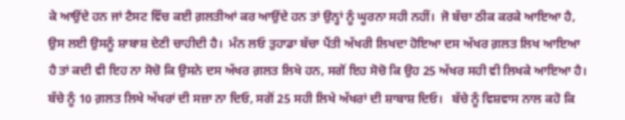ਕੇ ਆਉਂਦੇ ਹਨ ਜਾਂ ਟੈਸਟ ਵਿੱਚ ਕਈ ਗ਼ਲਤੀਆਂ ਕਰ ਆਉਂਦੇ ਹਨ ਤਾਂ ਉਨ੍ਹਾਂ ਨੂੰ ਘੂਰਨਾ ਸਹੀ ਨਹੀਂ।  ਜੋ ਬੱਚਾ ਠੀਕ ਕਰਕੇ ਆਇਆ ਹੈ, ਉਸ ਲਈ ਉਸਨੂੰ ਸ਼ਾਬਾਸ਼ ਦੇਣੀ ਚਾਹੀਦੀ ਹੈ।  ਮੰਨ ਲਓ ਤੁਹਾਡਾ ਬੱਚਾ ਪੈਂਤੀ ਅੱਖਰੀ ਲਿਖਦਾ ਹੋਇਆ ਦਸ ਅੱਖਰ ਗ਼ਲਤ ਲਿਖ ਆਇਆ ਹੈ ਤਾਂ ਕਦੀ ਵੀ ਇਹ ਨਾ ਸੋਚੋ ਕਿ ਉਸਨੇ ਦਸ ਅੱਖਰ ਗ਼ਲਤ ਲਿਖੇ ਹਨ, ਸਗੋਂ ਇਹ ਸੋਚੋ ਕਿ ਉਹ 25 ਅੱਖਰ ਸਹੀ ਵੀ ਲਿਖਕੇ ਆਇਆ ਹੈ। ਬੱਚੇ ਨੂੰ 10 ਗ਼ਲਤ ਲਿਖੇ ਅੱਖਰਾਂ ਦੀ ਸਜ਼ਾ ਨਾ ਦਿਓ, ਸਗੋਂ 25 ਸਹੀ ਲਿਖੇ ਅੱਖਰਾਂ ਦੀ ਸ਼ਾਬਾਸ਼ ਦਿਓ।   ਬੱਚੇ ਨੂੰ ਵਿਸ਼ਵਾਸ ਨਾਲ ਕਹੋ ਕਿ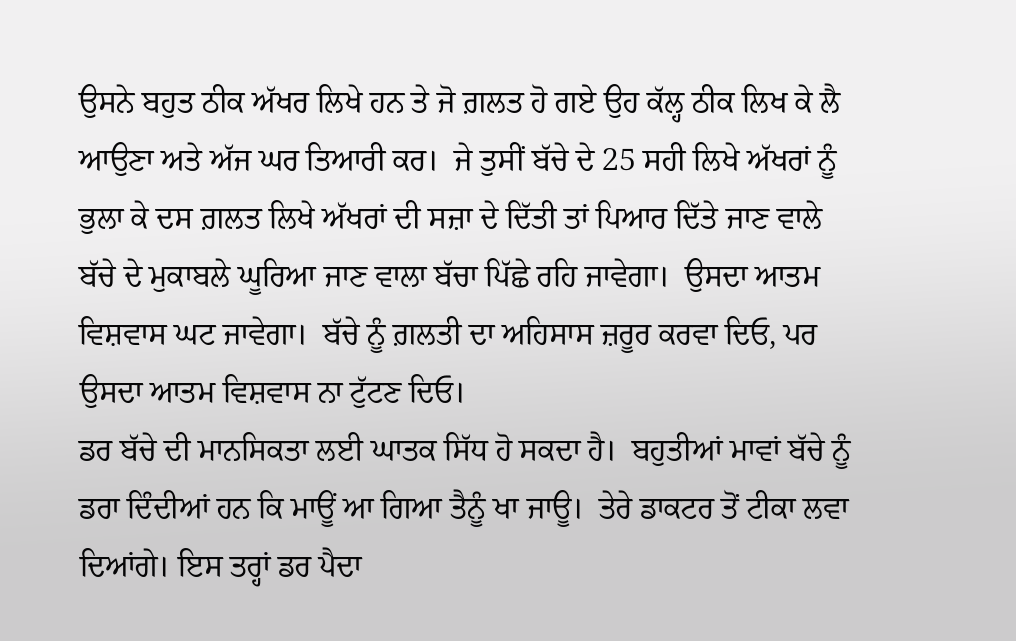ਉਸਨੇ ਬਹੁਤ ਠੀਕ ਅੱਖਰ ਲਿਖੇ ਹਨ ਤੇ ਜੋ ਗ਼ਲਤ ਹੋ ਗਏ ਉਹ ਕੱਲ੍ਹ ਠੀਕ ਲਿਖ ਕੇ ਲੈ ਆਉਣਾ ਅਤੇ ਅੱਜ ਘਰ ਤਿਆਰੀ ਕਰ।  ਜੇ ਤੁਸੀਂ ਬੱਚੇ ਦੇ 25 ਸਹੀ ਲਿਖੇ ਅੱਖਰਾਂ ਨੂੰ ਭੁਲਾ ਕੇ ਦਸ ਗ਼ਲਤ ਲਿਖੇ ਅੱਖਰਾਂ ਦੀ ਸਜ਼ਾ ਦੇ ਦਿੱਤੀ ਤਾਂ ਪਿਆਰ ਦਿੱਤੇ ਜਾਣ ਵਾਲੇ ਬੱਚੇ ਦੇ ਮੁਕਾਬਲੇ ਘੂਰਿਆ ਜਾਣ ਵਾਲਾ ਬੱਚਾ ਪਿੱਛੇ ਰਹਿ ਜਾਵੇਗਾ।  ਉਸਦਾ ਆਤਮ ਵਿਸ਼ਵਾਸ ਘਟ ਜਾਵੇਗਾ।  ਬੱਚੇ ਨੂੰ ਗ਼ਲਤੀ ਦਾ ਅਹਿਸਾਸ ਜ਼ਰੂਰ ਕਰਵਾ ਦਿਓ, ਪਰ ਉਸਦਾ ਆਤਮ ਵਿਸ਼ਵਾਸ ਨਾ ਟੁੱਟਣ ਦਿਓ।
ਡਰ ਬੱਚੇ ਦੀ ਮਾਨਸਿਕਤਾ ਲਈ ਘਾਤਕ ਸਿੱਧ ਹੋ ਸਕਦਾ ਹੈ।  ਬਹੁਤੀਆਂ ਮਾਵਾਂ ਬੱਚੇ ਨੂੰ ਡਰਾ ਦਿੰਦੀਆਂ ਹਨ ਕਿ ਮਾਊਂ ਆ ਗਿਆ ਤੈਨੂੰ ਖਾ ਜਾਊ।  ਤੇਰੇ ਡਾਕਟਰ ਤੋਂ ਟੀਕਾ ਲਵਾ ਦਿਆਂਗੇ। ਇਸ ਤਰ੍ਹਾਂ ਡਰ ਪੈਦਾ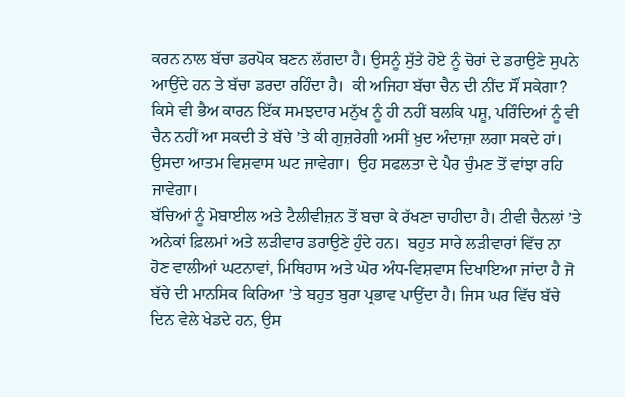ਕਰਨ ਨਾਲ ਬੱਚਾ ਡਰਪੋਕ ਬਣਨ ਲੱਗਦਾ ਹੈ। ਉਸਨੂੰ ਸੁੱਤੇ ਹੋਏ ਨੂੰ ਚੋਰਾਂ ਦੇ ਡਰਾਉਣੇ ਸੁਪਨੇ ਆਉਂਦੇ ਹਨ ਤੇ ਬੱਚਾ ਡਰਦਾ ਰਹਿੰਦਾ ਹੈ।  ਕੀ ਅਜਿਹਾ ਬੱਚਾ ਚੈਨ ਦੀ ਨੀਂਦ ਸੌਂ ਸਕੇਗਾ? ਕਿਸੇ ਵੀ ਭੈਅ ਕਾਰਨ ਇੱਕ ਸਮਝਦਾਰ ਮਨੁੱਖ ਨੂੰ ਹੀ ਨਹੀਂ ਬਲਕਿ ਪਸ਼ੂ, ਪਰਿੰਦਿਆਂ ਨੂੰ ਵੀ ਚੈਨ ਨਹੀਂ ਆ ਸਕਦੀ ਤੇ ਬੱਚੇ ’ਤੇ ਕੀ ਗੁਜ਼ਰੇਗੀ ਅਸੀਂ ਖ਼ੁਦ ਅੰਦਾਜ਼ਾ ਲਗਾ ਸਕਦੇ ਹਾਂ। ਉਸਦਾ ਆਤਮ ਵਿਸ਼ਵਾਸ ਘਟ ਜਾਵੇਗਾ।  ਉਹ ਸਫਲਤਾ ਦੇ ਪੈਰ ਚੁੰਮਣ ਤੋਂ ਵਾਂਝਾ ਰਹਿ ਜਾਵੇਗਾ।
ਬੱਚਿਆਂ ਨੂੰ ਮੋਬਾਈਲ ਅਤੇ ਟੈਲੀਵੀਜ਼ਨ ਤੋਂ ਬਚਾ ਕੇ ਰੱਖਣਾ ਚਾਹੀਦਾ ਹੈ। ਟੀਵੀ ਚੈਨਲਾਂ ’ਤੇ ਅਨੇਕਾਂ ਫ਼ਿਲਮਾਂ ਅਤੇ ਲੜੀਵਾਰ ਡਰਾਉਣੇ ਹੁੰਦੇ ਹਨ।  ਬਹੁਤ ਸਾਰੇ ਲੜੀਵਾਰਾਂ ਵਿੱਚ ਨਾ ਹੋਣ ਵਾਲੀਆਂ ਘਟਨਾਵਾਂ, ਮਿਥਿਹਾਸ ਅਤੇ ਘੋਰ ਅੰਧ-ਵਿਸ਼ਵਾਸ ਦਿਖਾਇਆ ਜਾਂਦਾ ਹੈ ਜੋ ਬੱਚੇ ਦੀ ਮਾਨਸਿਕ ਕਿਰਿਆ ’ਤੇ ਬਹੁਤ ਬੁਰਾ ਪ੍ਰਭਾਵ ਪਾਉਂਦਾ ਹੈ। ਜਿਸ ਘਰ ਵਿੱਚ ਬੱਚੇ ਦਿਨ ਵੇਲੇ ਖੇਡਦੇ ਹਨ, ਉਸ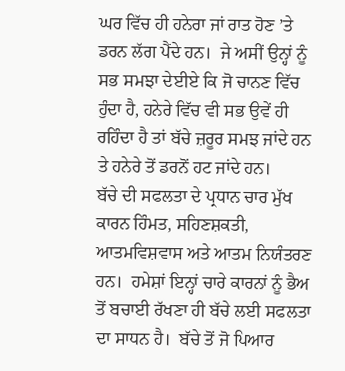ਘਰ ਵਿੱਚ ਹੀ ਹਨੇਰਾ ਜਾਂ ਰਾਤ ਹੋਣ ’ਤੇ ਡਰਨ ਲੱਗ ਪੈਂਦੇ ਹਨ।  ਜੇ ਅਸੀਂ ਉਨ੍ਹਾਂ ਨੂੰ ਸਭ ਸਮਝਾ ਦੇਈਏ ਕਿ ਜੋ ਚਾਨਣ ਵਿੱਚ ਹੁੰਦਾ ਹੈ, ਹਨੇਰੇ ਵਿੱਚ ਵੀ ਸਭ ਉਵੇਂ ਹੀ ਰਹਿੰਦਾ ਹੈ ਤਾਂ ਬੱਚੇ ਜ਼ਰੂਰ ਸਮਝ ਜਾਂਦੇ ਹਨ ਤੇ ਹਨੇਰੇ ਤੋਂ ਡਰਨੋਂ ਹਟ ਜਾਂਦੇ ਹਨ।
ਬੱਚੇ ਦੀ ਸਫਲਤਾ ਦੇ ਪ੍ਰਧਾਨ ਚਾਰ ਮੁੱਖ ਕਾਰਨ ਹਿੰਮਤ, ਸਹਿਣਸ਼ਕਤੀ, ਆਤਮਵਿਸ਼ਵਾਸ ਅਤੇ ਆਤਮ ਨਿਯੰਤਰਣ ਹਨ।  ਹਮੇਸ਼ਾਂ ਇਨ੍ਹਾਂ ਚਾਰੇ ਕਾਰਨਾਂ ਨੂੰ ਭੈਅ ਤੋਂ ਬਚਾਈ ਰੱਖਣਾ ਹੀ ਬੱਚੇ ਲਈ ਸਫਲਤਾ ਦਾ ਸਾਧਨ ਹੈ।  ਬੱਚੇ ਤੋਂ ਜੋ ਪਿਆਰ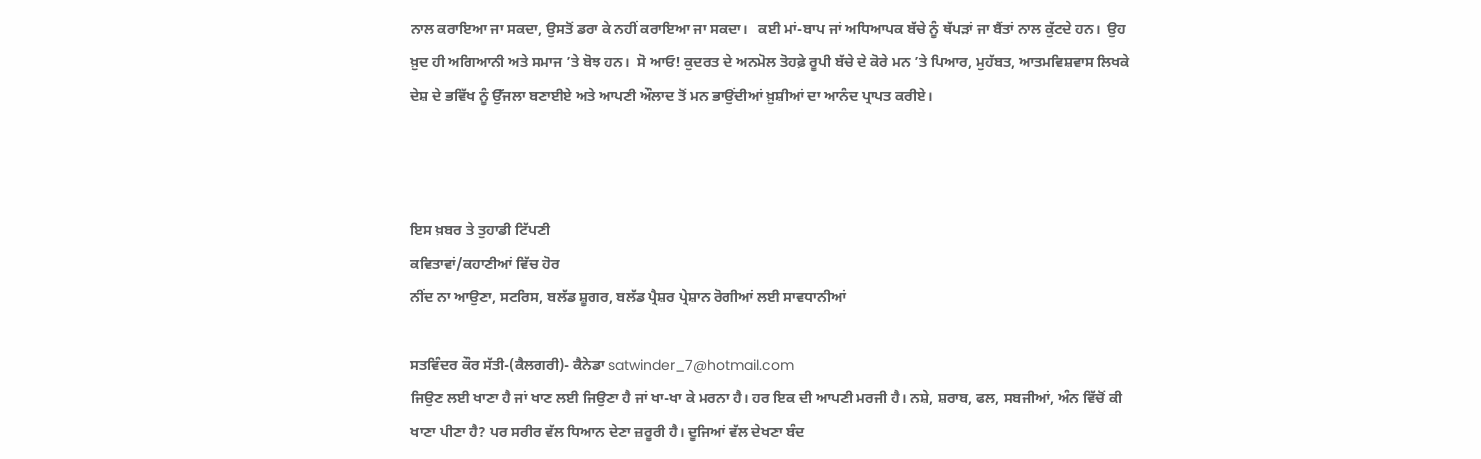ਨਾਲ ਕਰਾਇਆ ਜਾ ਸਕਦਾ, ਉਸਤੋਂ ਡਰਾ ਕੇ ਨਹੀਂ ਕਰਾਇਆ ਜਾ ਸਕਦਾ।   ਕਈ ਮਾਂ-ਬਾਪ ਜਾਂ ਅਧਿਆਪਕ ਬੱਚੇ ਨੂੰ ਥੱਪੜਾਂ ਜਾ ਬੈਂਤਾਂ ਨਾਲ ਕੁੱਟਦੇ ਹਨ।  ਉਹ ਖ਼ੁਦ ਹੀ ਅਗਿਆਨੀ ਅਤੇ ਸਮਾਜ ’ਤੇ ਬੋਝ ਹਨ।  ਸੋ ਆਓ! ਕੁਦਰਤ ਦੇ ਅਨਮੋਲ ਤੋਹਫ਼ੇ ਰੂਪੀ ਬੱਚੇ ਦੇ ਕੋਰੇ ਮਨ ’ਤੇ ਪਿਆਰ, ਮੁਹੱਬਤ, ਆਤਮਵਿਸ਼ਵਾਸ ਲਿਖਕੇ ਦੇਸ਼ ਦੇ ਭਵਿੱਖ ਨੂੰ ਉੱਜਲਾ ਬਣਾਈਏ ਅਤੇ ਆਪਣੀ ਔਲਾਦ ਤੋਂ ਮਨ ਭਾਉਂਦੀਆਂ ਖ਼ੁਸ਼ੀਆਂ ਦਾ ਆਨੰਦ ਪ੍ਰਾਪਤ ਕਰੀਏ।



ਇਸ ਖ਼ਬਰ ਤੇ ਤੁਹਾਡੀ ਟਿੱਪਣੀ
ਕਵਿਤਾਵਾਂ/ਕਹਾਣੀਆਂ ਵਿੱਚ ਹੋਰ
ਨੀਂਦ ਨਾ ਆਉਣਾ, ਸਟਰਿਸ, ਬਲੱਡ ਸ਼ੂਗਰ, ਬਲੱਡ ਪ੍ਰੈਸ਼ਰ ਪ੍ਰੇਸ਼ਾਨ ਰੋਗੀਆਂ ਲਈ ਸਾਵਧਾਨੀਆਂ

ਸਤਵਿੰਦਰ ਕੌਰ ਸੱਤੀ-(ਕੈਲਗਰੀ)- ਕੈਨੇਡਾ satwinder_7@hotmail.com
ਜਿਉਣ ਲਈ ਖਾਣਾ ਹੈ ਜਾਂ ਖਾਣ ਲਈ ਜਿਉਣਾ ਹੈ ਜਾਂ ਖਾ-ਖਾ ਕੇ ਮਰਨਾ ਹੈ। ਹਰ ਇਕ ਦੀ ਆਪਣੀ ਮਰਜੀ ਹੈ। ਨਸ਼ੇ, ਸ਼ਰਾਬ, ਫਲ, ਸਬਜੀਆਂ, ਅੰਨ ਵਿੱਚੋਂ ਕੀ ਖਾਣਾ ਪੀਣਾ ਹੈ? ਪਰ ਸਰੀਰ ਵੱਲ ਧਿਆਨ ਦੇਣਾ ਜ਼ਰੂਰੀ ਹੈ। ਦੂਜਿਆਂ ਵੱਲ ਦੇਖਣਾ ਬੰਦ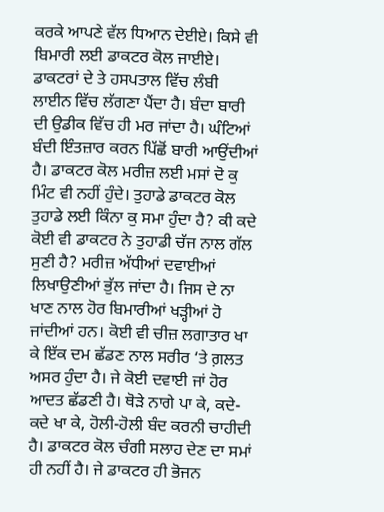ਕਰਕੇ ਆਪਣੇ ਵੱਲ ਧਿਆਨ ਦੇਈਏ। ਕਿਸੇ ਵੀ ਬਿਮਾਰੀ ਲਈ ਡਾਕਟਰ ਕੋਲ ਜਾਈਏ। ਡਾਕਟਰਾਂ ਦੇ ਤੇ ਹਸਪਤਾਲ ਵਿੱਚ ਲੰਬੀ ਲਾਈਨ ਵਿੱਚ ਲੱਗਣਾ ਪੈਂਦਾ ਹੈ। ਬੰਦਾ ਬਾਰੀ ਦੀ ਉਡੀਕ ਵਿੱਚ ਹੀ ਮਰ ਜਾਂਦਾ ਹੈ। ਘੰਟਿਆਂ ਬੰਦੀ ਇੰਤਜ਼ਾਰ ਕਰਨ ਪਿੱਛੋਂ ਬਾਰੀ ਆਉਂਦੀਆਂ ਹੈ। ਡਾਕਟਰ ਕੋਲ ਮਰੀਜ਼ ਲਈ ਮਸਾਂ ਦੋ ਕੁ ਮਿੰਟ ਵੀ ਨਹੀਂ ਹੁੰਦੇ। ਤੁਹਾਡੇ ਡਾਕਟਰ ਕੋਲ ਤੁਹਾਡੇ ਲਈ ਕਿੰਨਾ ਕੁ ਸਮਾ ਹੁੰਦਾ ਹੈ? ਕੀ ਕਦੇ ਕੋਈ ਵੀ ਡਾਕਟਰ ਨੇ ਤੁਹਾਡੀ ਚੱਜ ਨਾਲ ਗੱਲ ਸੁਣੀ ਹੈ? ਮਰੀਜ਼ ਅੱਧੀਆਂ ਦਵਾਈਆਂ ਲਿਖਾਉਣੀਆਂ ਭੁੱਲ ਜਾਂਦਾ ਹੈ। ਜਿਸ ਦੇ ਨਾ ਖਾਣ ਨਾਲ ਹੋਰ ਬਿਮਾਰੀਆਂ ਖੜ੍ਹੀਆਂ ਹੋ ਜਾਂਦੀਆਂ ਹਨ। ਕੋਈ ਵੀ ਚੀਜ਼ ਲਗਾਤਾਰ ਖਾ ਕੇ ਇੱਕ ਦਮ ਛੱਡਣ ਨਾਲ ਸਰੀਰ ‘ਤੇ ਗ਼ਲਤ ਅਸਰ ਹੁੰਦਾ ਹੈ। ਜੇ ਕੋਈ ਦਵਾਈ ਜਾਂ ਹੋਰ ਆਦਤ ਛੱਡਣੀ ਹੈ। ਥੋੜੇ ਨਾਗੇ ਪਾ ਕੇ, ਕਦੇ-ਕਦੇ ਖਾ ਕੇ, ਹੋਲੀ-ਹੋਲੀ ਬੰਦ ਕਰਨੀ ਚਾਹੀਦੀ ਹੈ। ਡਾਕਟਰ ਕੋਲ ਚੰਗੀ ਸਲਾਹ ਦੇਣ ਦਾ ਸਮਾਂ ਹੀ ਨਹੀਂ ਹੈ। ਜੇ ਡਾਕਟਰ ਹੀ ਭੋਜਨ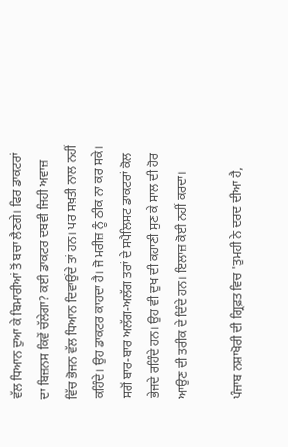ਵੱਲ ਧਿਆਨ ਦੁਆ ਕੇ ਬਿਮਾਰੀਆਂ ਤੋਂ ਬਚਾ ਲੈਣਗੇ। ਫਿਰ ਡਾਕਟਰਾਂ ਦਾ ਬਿਜ਼ਨਸ ਕਿਵੇਂ ਚੱਲੇਗਾ? ਕਈ ਡਾਕਟਰ ਦਬਵੀ ਜਿਹੀ ਅਵਾਜ਼ ਵਿੱਚ ਭੋਜਨ ਵੱਲ ਧਿਆਨ ਦਿਵਾਉਂਦੇ ਤਾਂ ਹਨ। ਪਰ ਸਖ਼ਤੀ ਨਾਲ ਨਹੀਂ ਕਹਿੰਦੇ। ਉਹ ਡਾਕਟਰ ਕਾਹਦਾ ਹੈ। ਜੋ ਮਰੀਜ਼ ਨੂੰ ਠੀਕ ਨਾ ਕਰ ਸਕੇ। ਸਗੋਂ ਬਾਰ-ਬਾਰ ਅਲੱਗ-ਅਲੱਗ ਤਰਾਂ ਦੇ ਸਪੈਲਿਸਟ ਡਾਕਟਰਾਂ ਕੋਲ ਭੇਜਦੇ ਰਹਿੰਦੇ ਹਨ। ਉਹ ਵੀ ਦੁਖ ਦੀ ਕਹਾਣੀ ਸੁਣ ਕੇ ਸਾਲ ਦੀ ਹੋਰ ਆਉਣ ਦੀ ਤਰੀਕ ਦੇ ਦਿੰਦੇ ਹਨ। ਇਲਾਜ਼ ਕੋਈ ਨਹੀਂ ਕਰਦਾ।

ਪੰਜਾਬ ਨਸ਼ਾਖੋਰੀ ਦੀ ਗ੍ਰਿਫ਼ਤ ਵਿਚ 'ਤੁਮਹੀ ਨੇ ਦਰਦ ਦੀਆ ਹੈ,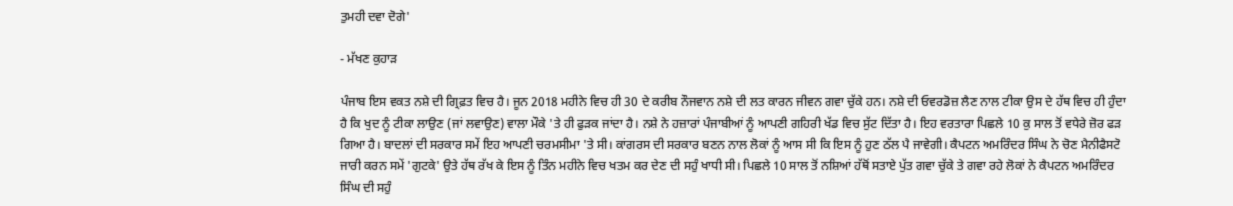ਤੁਮਹੀ ਦਵਾ ਦੋਗੇ'

- ਮੱਖਣ ਕੁਹਾੜ

ਪੰਜਾਬ ਇਸ ਵਕਤ ਨਸ਼ੇ ਦੀ ਗ੍ਰਿਫ਼ਤ ਵਿਚ ਹੈ। ਜੂਨ 2018 ਮਹੀਨੇ ਵਿਚ ਹੀ 30 ਦੇ ਕਰੀਬ ਨੌਜਵਾਨ ਨਸ਼ੇ ਦੀ ਲਤ ਕਾਰਨ ਜੀਵਨ ਗਵਾ ਚੁੱਕੇ ਹਨ। ਨਸ਼ੇ ਦੀ ਓਵਰਡੋਜ਼ ਲੈਣ ਨਾਲ ਟੀਕਾ ਉਸ ਦੇ ਹੱਥ ਵਿਚ ਹੀ ਹੁੰਦਾ ਹੈ ਕਿ ਖੁਦ ਨੂੰ ਟੀਕਾ ਲਾਉਣ (ਜਾਂ ਲਵਾਉਣ) ਵਾਲਾ ਮੌਕੇ 'ਤੇ ਹੀ ਫੁੜਕ ਜਾਂਦਾ ਹੈ। ਨਸ਼ੇ ਨੇ ਹਜ਼ਾਰਾਂ ਪੰਜਾਬੀਆਂ ਨੂੰ ਆਪਣੀ ਗਹਿਰੀ ਖੱਡ ਵਿਚ ਸੁੱਟ ਦਿੱਤਾ ਹੈ। ਇਹ ਵਰਤਾਰਾ ਪਿਛਲੇ 10 ਕੁ ਸਾਲ ਤੋਂ ਵਧੇਰੇ ਜ਼ੋਰ ਫੜ ਗਿਆ ਹੈ। ਬਾਦਲਾਂ ਦੀ ਸਰਕਾਰ ਸਮੇਂ ਇਹ ਆਪਣੀ ਚਰਮਸੀਮਾ 'ਤੇ ਸੀ। ਕਾਂਗਰਸ ਦੀ ਸਰਕਾਰ ਬਣਨ ਨਾਲ ਲੋਕਾਂ ਨੂੰ ਆਸ ਸੀ ਕਿ ਇਸ ਨੂੰ ਹੁਣ ਠੱਲ ਪੈ ਜਾਵੇਗੀ। ਕੈਪਟਨ ਅਮਰਿੰਦਰ ਸਿੰਘ ਨੇ ਚੋਣ ਮੈਨੀਫੈਸਟੋ ਜਾਰੀ ਕਰਨ ਸਮੇਂ 'ਗੁਟਕੇ' ਉਤੇ ਹੱਥ ਰੱਖ ਕੇ ਇਸ ਨੂੰ ਤਿੰਨ ਮਹੀਨੇ ਵਿਚ ਖਤਮ ਕਰ ਦੇਣ ਦੀ ਸਹੁੰ ਖਾਧੀ ਸੀ। ਪਿਛਲੇ 10 ਸਾਲ ਤੋਂ ਨਸ਼ਿਆਂ ਹੱਥੋਂ ਸਤਾਏ ਪੁੱਤ ਗਵਾ ਚੁੱਕੇ ਤੇ ਗਵਾ ਰਹੇ ਲੋਕਾਂ ਨੇ ਕੈਪਟਨ ਅਮਰਿੰਦਰ ਸਿੰਘ ਦੀ ਸਹੁੰ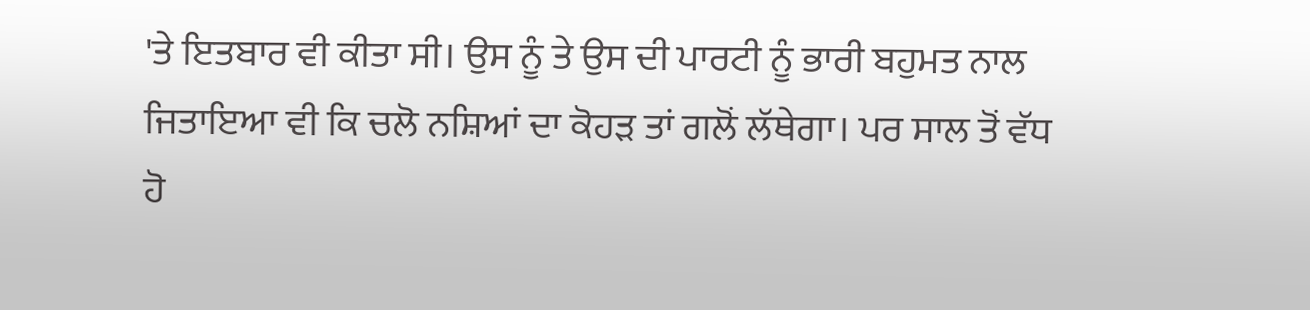'ਤੇ ਇਤਬਾਰ ਵੀ ਕੀਤਾ ਸੀ। ਉਸ ਨੂੰ ਤੇ ਉਸ ਦੀ ਪਾਰਟੀ ਨੂੰ ਭਾਰੀ ਬਹੁਮਤ ਨਾਲ ਜਿਤਾਇਆ ਵੀ ਕਿ ਚਲੋ ਨਸ਼ਿਆਂ ਦਾ ਕੋਹੜ ਤਾਂ ਗਲੋਂ ਲੱਥੇਗਾ। ਪਰ ਸਾਲ ਤੋਂ ਵੱਧ ਹੋ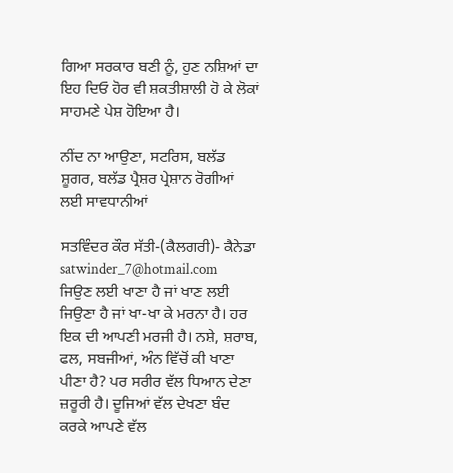ਗਿਆ ਸਰਕਾਰ ਬਣੀ ਨੂੰ, ਹੁਣ ਨਸ਼ਿਆਂ ਦਾ ਇਹ ਦਿਓ ਹੋਰ ਵੀ ਸ਼ਕਤੀਸ਼ਾਲੀ ਹੋ ਕੇ ਲੋਕਾਂ ਸਾਹਮਣੇ ਪੇਸ਼ ਹੋਇਆ ਹੈ।

ਨੀਂਦ ਨਾ ਆਉਣਾ, ਸਟਰਿਸ, ਬਲੱਡ ਸ਼ੂਗਰ, ਬਲੱਡ ਪ੍ਰੈਸ਼ਰ ਪ੍ਰੇਸ਼ਾਨ ਰੋਗੀਆਂ ਲਈ ਸਾਵਧਾਨੀਆਂ

ਸਤਵਿੰਦਰ ਕੌਰ ਸੱਤੀ-(ਕੈਲਗਰੀ)- ਕੈਨੇਡਾ satwinder_7@hotmail.com
ਜਿਉਣ ਲਈ ਖਾਣਾ ਹੈ ਜਾਂ ਖਾਣ ਲਈ ਜਿਉਣਾ ਹੈ ਜਾਂ ਖਾ-ਖਾ ਕੇ ਮਰਨਾ ਹੈ। ਹਰ ਇਕ ਦੀ ਆਪਣੀ ਮਰਜੀ ਹੈ। ਨਸ਼ੇ, ਸ਼ਰਾਬ, ਫਲ, ਸਬਜੀਆਂ, ਅੰਨ ਵਿੱਚੋਂ ਕੀ ਖਾਣਾ ਪੀਣਾ ਹੈ? ਪਰ ਸਰੀਰ ਵੱਲ ਧਿਆਨ ਦੇਣਾ ਜ਼ਰੂਰੀ ਹੈ। ਦੂਜਿਆਂ ਵੱਲ ਦੇਖਣਾ ਬੰਦ ਕਰਕੇ ਆਪਣੇ ਵੱਲ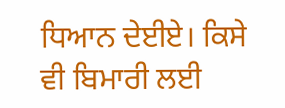ਧਿਆਨ ਦੇਈਏ। ਕਿਸੇ ਵੀ ਬਿਮਾਰੀ ਲਈ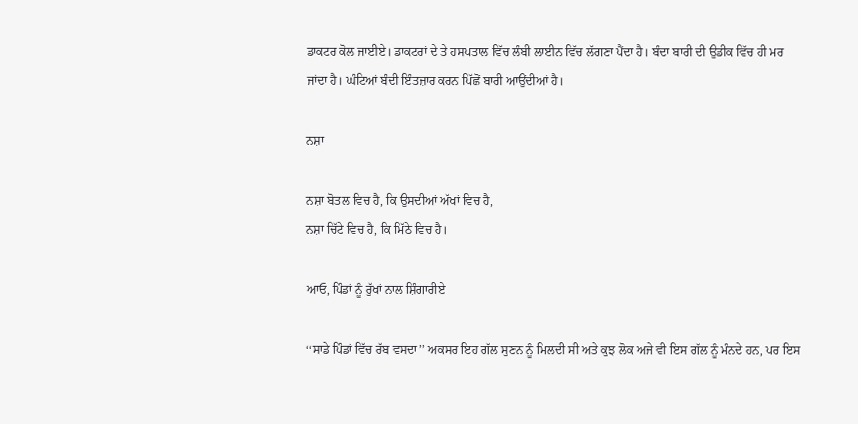ਡਾਕਟਰ ਕੋਲ ਜਾਈਏ। ਡਾਕਟਰਾਂ ਦੇ ਤੇ ਹਸਪਤਾਲ ਵਿੱਚ ਲੰਬੀ ਲਾਈਨ ਵਿੱਚ ਲੱਗਣਾ ਪੈਂਦਾ ਹੈ। ਬੰਦਾ ਬਾਰੀ ਦੀ ਉਡੀਕ ਵਿੱਚ ਹੀ ਮਰ ਜਾਂਦਾ ਹੈ। ਘੰਟਿਆਂ ਬੰਦੀ ਇੰਤਜ਼ਾਰ ਕਰਨ ਪਿੱਛੋਂ ਬਾਰੀ ਆਉਂਦੀਆਂ ਹੈ।

ਨਸ਼ਾ

ਨਸ਼ਾ ਬੋਤਲ ਵਿਚ ਹੈ, ਕਿ ਉਸਦੀਆਂ ਅੱਖਾਂ ਵਿਚ ਹੈ,
ਨਸ਼ਾ ਚਿੱਟੇ ਵਿਚ ਹੈ, ਕਿ ਮਿੱਠੇ ਵਿਚ ਹੈ।

ਆਓ, ਪਿੰਡਾਂ ਨੂੰ ਰੁੱਖਾਂ ਨਾਲ ਸ਼ਿੰਗਾਰੀਏ

‘‘ਸਾਡੇ ਪਿੰਡਾਂ ਵਿੱਚ ਰੱਬ ਵਸਦਾ’’ ਅਕਸਰ ਇਹ ਗੱਲ ਸੁਣਨ ਨੂੰ ਮਿਲਦੀ ਸੀ ਅਤੇ ਕੁਝ ਲੋਕ ਅਜੇ ਵੀ ਇਸ ਗੱਲ ਨੂੰ ਮੰਨਦੇ ਹਨ, ਪਰ ਇਸ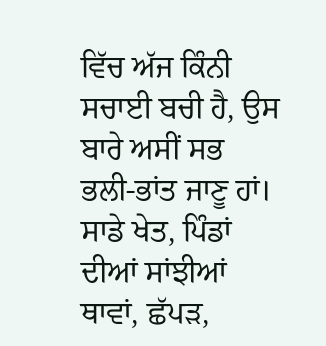ਵਿੱਚ ਅੱਜ ਕਿੰਨੀ ਸਚਾਈ ਬਚੀ ਹੈ, ਉਸ ਬਾਰੇ ਅਸੀਂ ਸਭ ਭਲੀ-ਭਾਂਤ ਜਾਣੂ ਹਾਂ। ਸਾਡੇ ਖੇਤ, ਪਿੰਡਾਂ ਦੀਆਂ ਸਾਂਝੀਆਂ ਥਾਵਾਂ, ਛੱਪੜ,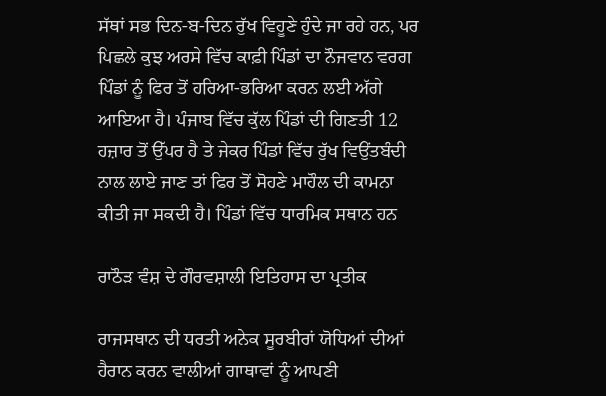ਸੱਥਾਂ ਸਭ ਦਿਨ-ਬ-ਦਿਨ ਰੁੱਖ ਵਿਹੂਣੇ ਹੁੰਦੇ ਜਾ ਰਹੇ ਹਨ, ਪਰ ਪਿਛਲੇ ਕੁਝ ਅਰਸੇ ਵਿੱਚ ਕਾਫ਼ੀ ਪਿੰਡਾਂ ਦਾ ਨੌਜਵਾਨ ਵਰਗ ਪਿੰਡਾਂ ਨੂੰ ਫਿਰ ਤੋਂ ਹਰਿਆ-ਭਰਿਆ ਕਰਨ ਲਈ ਅੱਗੇ ਆਇਆ ਹੈ। ਪੰਜਾਬ ਵਿੱਚ ਕੁੱਲ ਪਿੰਡਾਂ ਦੀ ਗਿਣਤੀ 12 ਹਜ਼ਾਰ ਤੋਂ ਉੱਪਰ ਹੈ ਤੇ ਜੇਕਰ ਪਿੰਡਾਂ ਵਿੱਚ ਰੁੱਖ ਵਿਉਂਤਬੰਦੀ ਨਾਲ ਲਾਏ ਜਾਣ ਤਾਂ ਫਿਰ ਤੋਂ ਸੋਹਣੇ ਮਾਹੌਲ ਦੀ ਕਾਮਨਾ ਕੀਤੀ ਜਾ ਸਕਦੀ ਹੈ। ਪਿੰਡਾਂ ਵਿੱਚ ਧਾਰਮਿਕ ਸਥਾਨ ਹਨ

ਰਾਠੌੜ ਵੰਸ਼ ਦੇ ਗੌਰਵਸ਼ਾਲੀ ਇਤਿਹਾਸ ਦਾ ਪ੍ਰਤੀਕ

ਰਾਜਸਥਾਨ ਦੀ ਧਰਤੀ ਅਨੇਕ ਸੂਰਬੀਰਾਂ ਯੋਧਿਆਂ ਦੀਆਂ ਹੈਰਾਨ ਕਰਨ ਵਾਲੀਆਂ ਗਾਥਾਵਾਂ ਨੂੰ ਆਪਣੀ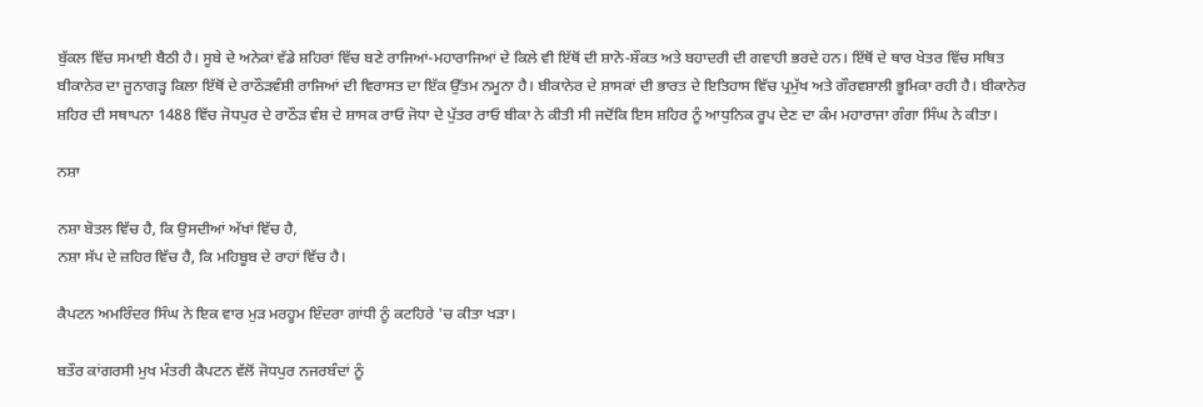ਬੁੱਕਲ ਵਿੱਚ ਸਮਾਈ ਬੈਠੀ ਹੈ। ਸੂਬੇ ਦੇ ਅਨੇਕਾਂ ਵੱਡੇ ਸ਼ਹਿਰਾਂ ਵਿੱਚ ਬਣੇ ਰਾਜਿਆਂ-ਮਹਾਰਾਜਿਆਂ ਦੇ ਕਿਲੇ ਵੀ ਇੱਥੋਂ ਦੀ ਸ਼ਾਨੋ-ਸ਼ੌਕਤ ਅਤੇ ਬਹਾਦਰੀ ਦੀ ਗਵਾਹੀ ਭਰਦੇ ਹਨ। ਇੱਥੋਂ ਦੇ ਥਾਰ ਖੇਤਰ ਵਿੱਚ ਸਥਿਤ ਬੀਕਾਨੇਰ ਦਾ ਜੂਨਾਗੜ੍ਹ ਕਿਲਾ ਇੱਥੋਂ ਦੇ ਰਾਠੌੜਵੰਸ਼ੀ ਰਾਜਿਆਂ ਦੀ ਵਿਰਾਸਤ ਦਾ ਇੱਕ ਉੱਤਮ ਨਮੂਨਾ ਹੈ। ਬੀਕਾਨੇਰ ਦੇ ਸ਼ਾਸਕਾਂ ਦੀ ਭਾਰਤ ਦੇ ਇਤਿਹਾਸ ਵਿੱਚ ਪ੍ਰਮੁੱਖ ਅਤੇ ਗੌਰਵਸ਼ਾਲੀ ਭੂਮਿਕਾ ਰਹੀ ਹੈ। ਬੀਕਾਨੇਰ ਸ਼ਹਿਰ ਦੀ ਸਥਾਪਨਾ 1488 ਵਿੱਚ ਜੋਧਪੁਰ ਦੇ ਰਾਠੌੜ ਵੰਸ਼ ਦੇ ਸ਼ਾਸਕ ਰਾਓ ਜੋਧਾ ਦੇ ਪੁੱਤਰ ਰਾਓ ਬੀਕਾ ਨੇ ਕੀਤੀ ਸੀ ਜਦੋਂਕਿ ਇਸ ਸ਼ਹਿਰ ਨੂੰ ਆਧੁਨਿਕ ਰੂਪ ਦੇਣ ਦਾ ਕੰਮ ਮਹਾਰਾਜਾ ਗੰਗਾ ਸਿੰਘ ਨੇ ਕੀਤਾ।

ਨਸ਼ਾ

ਨਸ਼ਾ ਬੋਤਲ ਵਿੱਚ ਹੈ, ਕਿ ਉਸਦੀਆਂ ਅੱਖਾਂ ਵਿੱਚ ਹੈ,
ਨਸ਼ਾ ਸੱਪ ਦੇ ਜ਼ਹਿਰ ਵਿੱਚ ਹੈ, ਕਿ ਮਹਿਬੂਬ ਦੇ ਰਾਹਾਂ ਵਿੱਚ ਹੈ।

ਕੈਪਟਨ ਅਮਰਿੰਦਰ ਸਿੰਘ ਨੇ ਇਕ ਵਾਰ ਮੁੜ ਮਰਹੂਮ ਇੰਦਰਾ ਗਾਂਧੀ ਨੂੰ ਕਟਹਿਰੇ 'ਚ ਕੀਤਾ ਖੜਾ।

ਬਤੌਰ ਕਾਂਗਰਸੀ ਮੁਖ ਮੰਤਰੀ ਕੈਪਟਨ ਵੱਲੋਂ ਜੋਧਪੁਰ ਨਜਰਬੰਦਾਂ ਨੂੰ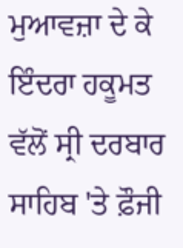ਮੁਆਵਜ਼ਾ ਦੇ ਕੇ ਇੰਦਰਾ ਹਕੂਮਤ ਵੱਲੋਂ ਸ੍ਰੀ ਦਰਬਾਰ ਸਾਹਿਬ 'ਤੇ ਫ਼ੌਜੀ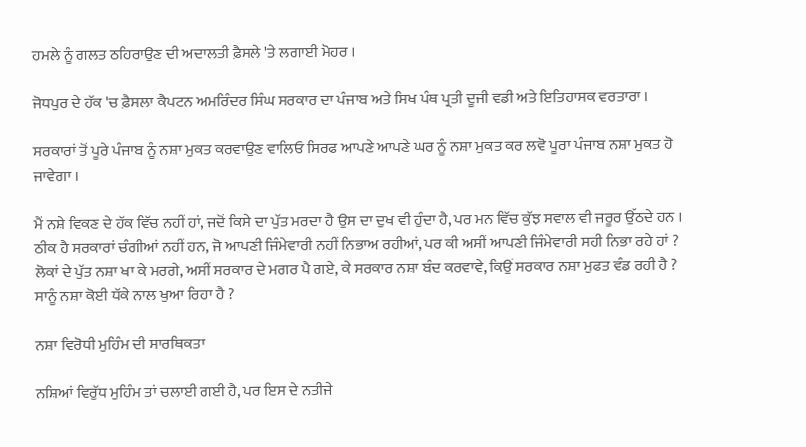ਹਮਲੇ ਨੂੰ ਗਲਤ ਠਹਿਰਾਉਣ ਦੀ ਅਦਾਲਤੀ ਫ਼ੈਸਲੇ 'ਤੇ ਲਗਾਈ ਮੋਹਰ ।

ਜੋਧਪੁਰ ਦੇ ਹੱਕ 'ਚ ਫ਼ੈਸਲਾ ਕੈਪਟਨ ਅਮਰਿੰਦਰ ਸਿੰਘ ਸਰਕਾਰ ਦਾ ਪੰਜਾਬ ਅਤੇ ਸਿਖ ਪੰਥ ਪ੍ਰਤੀ ਦੂਜੀ ਵਡੀ ਅਤੇ ਇਤਿਹਾਸਕ ਵਰਤਾਰਾ ।

ਸਰਕਾਰਾਂ ਤੋਂ ਪੂਰੇ ਪੰਜਾਬ ਨੂੰ ਨਸ਼ਾ ਮੁਕਤ ਕਰਵਾਉਣ ਵਾਲਿਓ ਸਿਰਫ ਆਪਣੇ ਆਪਣੇ ਘਰ ਨੂੰ ਨਸ਼ਾ ਮੁਕਤ ਕਰ ਲਵੋ ਪੂਰਾ ਪੰਜਾਬ ਨਸ਼ਾ ਮੁਕਤ ਹੋ ਜਾਵੇਗਾ ।

ਮੈਂ ਨਸ਼ੇ ਵਿਕਣ ਦੇ ਹੱਕ ਵਿੱਚ ਨਹੀਂ ਹਾਂ, ਜਦੋਂ ਕਿਸੇ ਦਾ ਪੁੱਤ ਮਰਦਾ ਹੈ ਉਸ ਦਾ ਦੁਖ ਵੀ ਹੁੰਦਾ ਹੈ, ਪਰ ਮਨ ਵਿੱਚ ਕੁੱਝ ਸਵਾਲ ਵੀ ਜਰੂਰ ਉੱਠਦੇ ਹਨ । ਠੀਕ ਹੈ ਸਰਕਾਰਾਂ ਚੰਗੀਆਂ ਨਹੀਂ ਹਨ, ਜੋ ਆਪਣੀ ਜਿੰਮੇਵਾਰੀ ਨਹੀਂ ਨਿਭਾਅ ਰਹੀਆਂ, ਪਰ ਕੀ ਅਸੀਂ ਆਪਣੀ ਜਿੰਮੇਵਾਰੀ ਸਹੀ ਨਿਭਾ ਰਹੇ ਹਾਂ ? ਲੋਕਾਂ ਦੇ ਪੁੱਤ ਨਸ਼ਾ ਖਾ ਕੇ ਮਰਗੇ, ਅਸੀਂ ਸਰਕਾਰ ਦੇ ਮਗਰ ਪੈ ਗਏ, ਕੇ ਸਰਕਾਰ ਨਸ਼ਾ ਬੰਦ ਕਰਵਾਵੇ, ਕਿਉਂ ਸਰਕਾਰ ਨਸ਼ਾ ਮੁਫਤ ਵੰਡ ਰਹੀ ਹੈ ? ਸਾਨੂੰ ਨਸ਼ਾ ਕੋਈ ਧੱਕੇ ਨਾਲ ਖੁਆ ਰਿਹਾ ਹੈ ?

ਨਸ਼ਾ ਵਿਰੋਧੀ ਮੁਹਿੰਮ ਦੀ ਸਾਰਥਿਕਤਾ

ਨਸ਼ਿਆਂ ਵਿਰੁੱਧ ਮੁਹਿੰਮ ਤਾਂ ਚਲਾਈ ਗਈ ਹੈ, ਪਰ ਇਸ ਦੇ ਨਤੀਜੇ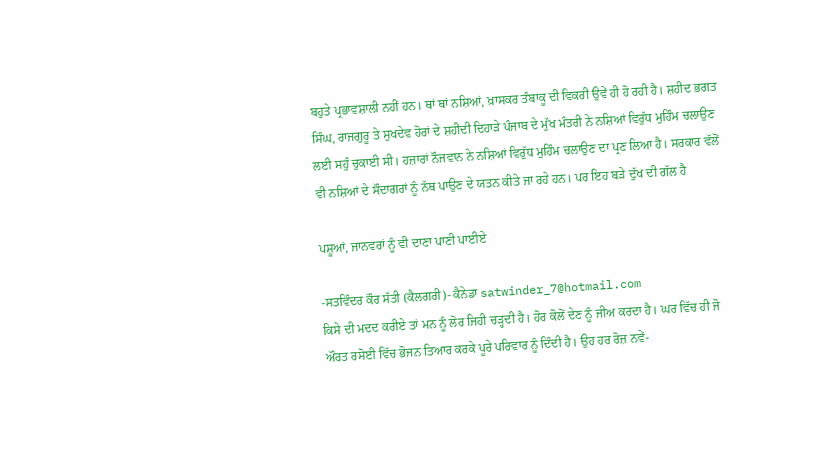ਬਹੁਤੇ ਪ੍ਰਭਾਵਸ਼ਾਲੀ ਨਹੀਂ ਹਨ। ਥਾਂ ਥਾਂ ਨਸ਼ਿਆਂ, ਖ਼ਾਸਕਰ ਤੰਬਾਕੂ ਦੀ ਵਿਕਰੀ ਉਵੇਂ ਹੀ ਹੋ ਰਹੀ ਹੈ। ਸ਼ਹੀਦ ਭਗਤ ਸਿੰਘ, ਰਾਜਗੁਰੂ ਤੇ ਸੁਖਦੇਵ ਹੋਰਾਂ ਦੇ ਸ਼ਹੀਦੀ ਦਿਹਾੜੇ ਪੰਜਾਬ ਦੇ ਮੁੱਖ ਮੰਤਰੀ ਨੇ ਨਸ਼ਿਆਂ ਵਿਰੁੱਧ ਮੁਹਿੰਮ ਚਲਾਉਣ ਲਈ ਸਹੁੰ ਚੁਕਾਈ ਸੀ। ਹਜ਼ਾਰਾਂ ਨੌਜਵਾਨ ਨੇ ਨਸ਼ਿਆਂ ਵਿਰੁੱਧ ਮੁਹਿੰਮ ਚਲਾਉਣ ਦਾ ਪ੍ਰਣ ਲਿਆ ਹੈ। ਸਰਕਾਰ ਵੱਲੋਂ ਵੀ ਨਸ਼ਿਆਂ ਦੇ ਸੌਦਾਗਰਾਂ ਨੂੰ ਨੱਥ ਪਾਉਣ ਦੇ ਯਤਨ ਕੀਤੇ ਜਾ ਰਹੇ ਹਨ। ਪਰ ਇਹ ਬੜੇ ਦੁੱਖ ਦੀ ਗੱਲ ਹੈ

ਪਸ਼ੂਆਂ, ਜਾਨਵਰਾਂ ਨੂੰ ਵੀ ਦਾਣਾ ਪਾਣੀ ਪਾਈਏ

-ਸਤਵਿੰਦਰ ਕੌਰ ਸੱਤੀ (ਕੈਲਗਰੀ)- ਕੈਨੇਡਾ satwinder_7@hotmail.com
ਕਿਸੇ ਦੀ ਮਦਦ ਕਰੀਏ ਤਾਂ ਮਨ ਨੂੰ ਲੋਰ ਜਿਹੀ ਚੜ੍ਹਦੀ ਹੈ। ਹੋਰ ਕੋਲੋਂ ਦੇਣ ਨੂੰ ਜੀਅ ਕਰਦਾ ਹੈ। ਘਰ ਵਿੱਚ ਹੀ ਜੋ ਔਰਤ ਰਸੋਈ ਵਿੱਚ ਭੋਜਨ ਤਿਆਰ ਕਰਕੇ ਪੂਰੇ ਪਰਿਵਾਰ ਨੂੰ ਦਿੰਦੀ ਹੈ। ਉਹ ਹਰ ਰੋਜ਼ ਨਵੇਂ-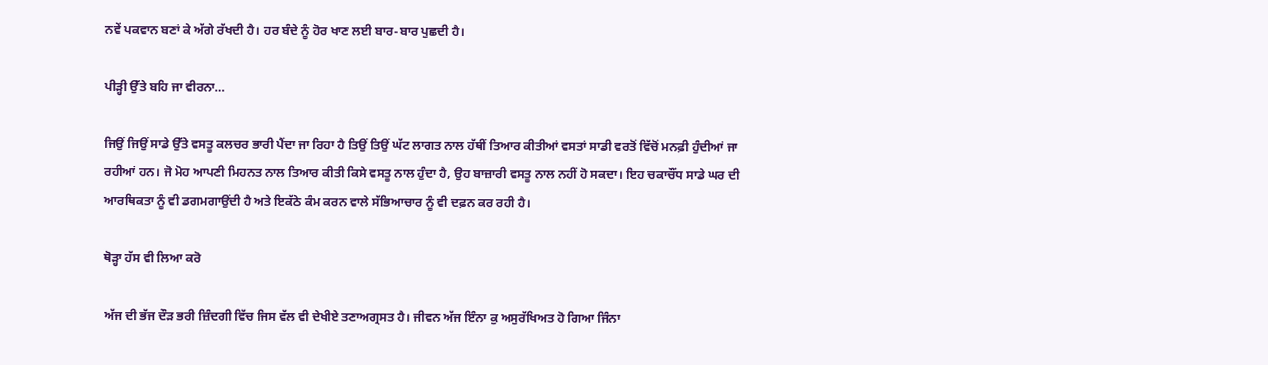ਨਵੇਂ ਪਕਵਾਨ ਬਣਾਂ ਕੇ ਅੱਗੇ ਰੱਖਦੀ ਹੈ। ਹਰ ਬੰਦੇ ਨੂੰ ਹੋਰ ਖਾਣ ਲਈ ਬਾਰ-ਬਾਰ ਪੁਛਦੀ ਹੈ।

ਪੀੜ੍ਹੀ ਉੱਤੇ ਬਹਿ ਜਾ ਵੀਰਨਾ…

ਜਿਉਂ ਜਿਉਂ ਸਾਡੇ ਉੱਤੇ ਵਸਤੂ ਕਲਚਰ ਭਾਰੀ ਪੈਂਦਾ ਜਾ ਰਿਹਾ ਹੈ ਤਿਉਂ ਤਿਉਂ ਘੱਟ ਲਾਗਤ ਨਾਲ ਹੱਥੀਂ ਤਿਆਰ ਕੀਤੀਆਂ ਵਸਤਾਂ ਸਾਡੀ ਵਰਤੋਂ ਵਿੱਚੋਂ ਮਨਫ਼ੀ ਹੁੰਦੀਆਂ ਜਾ ਰਹੀਆਂ ਹਨ। ਜੋ ਮੋਹ ਆਪਣੀ ਮਿਹਨਤ ਨਾਲ ਤਿਆਰ ਕੀਤੀ ਕਿਸੇ ਵਸਤੂ ਨਾਲ ਹੁੰਦਾ ਹੈ, ਉਹ ਬਾਜ਼ਾਰੀ ਵਸਤੂ ਨਾਲ ਨਹੀਂ ਹੋ ਸਕਦਾ। ਇਹ ਚਕਾਚੌਂਧ ਸਾਡੇ ਘਰ ਦੀ ਆਰਥਿਕਤਾ ਨੂੰ ਵੀ ਡਗਮਗਾਉਂਦੀ ਹੈ ਅਤੇ ਇਕੱਠੇ ਕੰਮ ਕਰਨ ਵਾਲੇ ਸੱਭਿਆਚਾਰ ਨੂੰ ਵੀ ਦਫ਼ਨ ਕਰ ਰਹੀ ਹੈ।

ਥੋੜ੍ਹਾ ਹੱਸ ਵੀ ਲਿਆ ਕਰੋ

ਅੱਜ ਦੀ ਭੱਜ ਦੌੜ ਭਰੀ ਜ਼ਿੰਦਗੀ ਵਿੱਚ ਜਿਸ ਵੱਲ ਵੀ ਦੇਖੀਏ ਤਣਾਅਗ੍ਰਸਤ ਹੈ। ਜੀਵਨ ਅੱਜ ਇੰਨਾ ਕੁ ਅਸੁਰੱਖਿਅਤ ਹੋ ਗਿਆ ਜਿੰਨਾ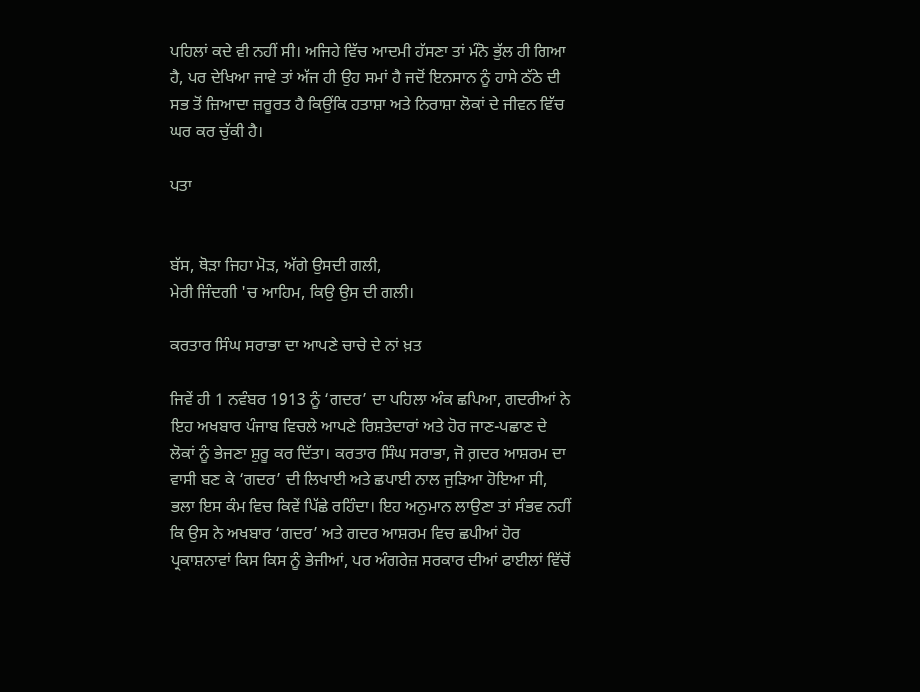ਪਹਿਲਾਂ ਕਦੇ ਵੀ ਨਹੀਂ ਸੀ। ਅਜਿਹੇ ਵਿੱਚ ਆਦਮੀ ਹੱਸਣਾ ਤਾਂ ਮੰਨੋ ਭੁੱਲ ਹੀ ਗਿਆ ਹੈ, ਪਰ ਦੇਖਿਆ ਜਾਵੇ ਤਾਂ ਅੱਜ ਹੀ ਉਹ ਸਮਾਂ ਹੈ ਜਦੋਂ ਇਨਸਾਨ ਨੂੰ ਹਾਸੇ ਠੱਠੇ ਦੀ ਸਭ ਤੋਂ ਜ਼ਿਆਦਾ ਜ਼ਰੂਰਤ ਹੈ ਕਿਉਂਕਿ ਹਤਾਸ਼ਾ ਅਤੇ ਨਿਰਾਸ਼ਾ ਲੋਕਾਂ ਦੇ ਜੀਵਨ ਵਿੱਚ ਘਰ ਕਰ ਚੁੱਕੀ ਹੈ।

ਪਤਾ


ਬੱਸ, ਥੋੜਾ ਜਿਹਾ ਮੋੜ, ਅੱਗੇ ਉਸਦੀ ਗਲੀ,
ਮੇਰੀ ਜਿੰਦਗੀ 'ਚ ਆਹਿਮ, ਕਿਉ ਉਸ ਦੀ ਗਲੀ।

ਕਰਤਾਰ ਸਿੰਘ ਸਰਾਭਾ ਦਾ ਆਪਣੇ ਚਾਚੇ ਦੇ ਨਾਂ ਖ਼ਤ

ਜਿਵੇਂ ਹੀ 1 ਨਵੰਬਰ 1913 ਨੂੰ ‘ਗਦਰ’ ਦਾ ਪਹਿਲਾ ਅੰਕ ਛਪਿਆ, ਗਦਰੀਆਂ ਨੇ ਇਹ ਅਖਬਾਰ ਪੰਜਾਬ ਵਿਚਲੇ ਆਪਣੇ ਰਿਸ਼ਤੇਦਾਰਾਂ ਅਤੇ ਹੋਰ ਜਾਣ-ਪਛਾਣ ਦੇ ਲੋਕਾਂ ਨੂੰ ਭੇਜਣਾ ਸ਼ੁਰੂ ਕਰ ਦਿੱਤਾ। ਕਰਤਾਰ ਸਿੰਘ ਸਰਾਭਾ, ਜੋ ਗ਼ਦਰ ਆਸ਼ਰਮ ਦਾ ਵਾਸੀ ਬਣ ਕੇ ‘ਗਦਰ’ ਦੀ ਲਿਖਾਈ ਅਤੇ ਛਪਾਈ ਨਾਲ ਜੁੜਿਆ ਹੋਇਆ ਸੀ, ਭਲਾ ਇਸ ਕੰਮ ਵਿਚ ਕਿਵੇਂ ਪਿੱਛੇ ਰਹਿੰਦਾ। ਇਹ ਅਨੁਮਾਨ ਲਾਉਣਾ ਤਾਂ ਸੰਭਵ ਨਹੀਂ ਕਿ ਉਸ ਨੇ ਅਖਬਾਰ ‘ਗਦਰ’ ਅਤੇ ਗਦਰ ਆਸ਼ਰਮ ਵਿਚ ਛਪੀਆਂ ਹੋਰ ਪ੍ਰਕਾਸ਼ਨਾਵਾਂ ਕਿਸ ਕਿਸ ਨੂੰ ਭੇਜੀਆਂ, ਪਰ ਅੰਗਰੇਜ਼ ਸਰਕਾਰ ਦੀਆਂ ਫਾਈਲਾਂ ਵਿੱਚੋਂ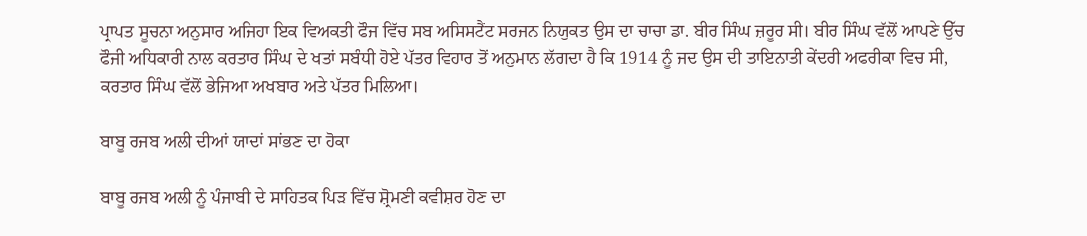ਪ੍ਰਾਪਤ ਸੂਚਨਾ ਅਨੁਸਾਰ ਅਜਿਹਾ ਇਕ ਵਿਅਕਤੀ ਫੌਜ ਵਿੱਚ ਸਬ ਅਸਿਸਟੈਂਟ ਸਰਜਨ ਨਿਯੁਕਤ ਉਸ ਦਾ ਚਾਚਾ ਡਾ. ਬੀਰ ਸਿੰਘ ਜ਼ਰੂਰ ਸੀ। ਬੀਰ ਸਿੰਘ ਵੱਲੋਂ ਆਪਣੇ ਉੱਚ ਫੌਜੀ ਅਧਿਕਾਰੀ ਨਾਲ ਕਰਤਾਰ ਸਿੰਘ ਦੇ ਖਤਾਂ ਸਬੰਧੀ ਹੋਏ ਪੱਤਰ ਵਿਹਾਰ ਤੋਂ ਅਨੁਮਾਨ ਲੱਗਦਾ ਹੈ ਕਿ 1914 ਨੂੰ ਜਦ ਉਸ ਦੀ ਤਾਇਨਾਤੀ ਕੇਂਦਰੀ ਅਫਰੀਕਾ ਵਿਚ ਸੀ, ਕਰਤਾਰ ਸਿੰਘ ਵੱਲੋਂ ਭੇਜਿਆ ਅਖਬਾਰ ਅਤੇ ਪੱਤਰ ਮਿਲਿਆ।

ਬਾਬੂ ਰਜਬ ਅਲੀ ਦੀਆਂ ਯਾਦਾਂ ਸਾਂਭਣ ਦਾ ਹੋਕਾ

ਬਾਬੂ ਰਜਬ ਅਲੀ ਨੂੰ ਪੰਜਾਬੀ ਦੇ ਸਾਹਿਤਕ ਪਿੜ ਵਿੱਚ ਸ਼੍ਰੋਮਣੀ ਕਵੀਸ਼ਰ ਹੋਣ ਦਾ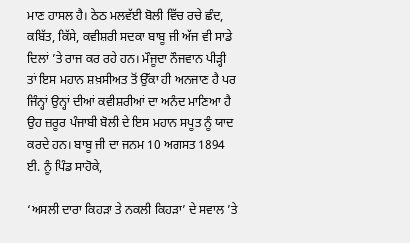ਮਾਣ ਹਾਸਲ ਹੈ। ਠੇਠ ਮਲਵੱਈ ਬੋਲੀ ਵਿੱਚ ਰਚੇ ਛੰਦ, ਕਬਿੱਤ, ਕਿੱਸੇ, ਕਵੀਸ਼ਰੀ ਸਦਕਾ ਬਾਬੂ ਜੀ ਅੱਜ ਵੀ ਸਾਡੇ ਦਿਲਾਂ ’ਤੇ ਰਾਜ ਕਰ ਰਹੇ ਹਨ। ਮੌਜੂਦਾ ਨੌਜਵਾਨ ਪੀੜ੍ਹੀ ਤਾਂ ਇਸ ਮਹਾਨ ਸ਼ਖ਼ਸੀਅਤ ਤੋਂ ਉੱਕਾ ਹੀ ਅਨਜਾਣ ਹੈ ਪਰ ਜਿੰਨ੍ਹਾਂ ਉਨ੍ਹਾਂ ਦੀਆਂ ਕਵੀਸ਼ਰੀਆਂ ਦਾ ਅਨੰਦ ਮਾਣਿਆ ਹੈ ਉਹ ਜ਼ਰੂਰ ਪੰਜਾਬੀ ਬੋਲੀ ਦੇ ਇਸ ਮਹਾਨ ਸਪੂਤ ਨੂੰ ਯਾਦ ਕਰਦੇ ਹਨ। ਬਾਬੂ ਜੀ ਦਾ ਜਨਮ 10 ਅਗਸਤ 1894 ਈ. ਨੂੰ ਪਿੰਡ ਸਾਹੋਕੇ,

‘ਅਸਲੀ ਦਾਰਾ ਕਿਹੜਾ ਤੇ ਨਕਲੀ ਕਿਹੜਾ’ ਦੇ ਸਵਾਲ ’ਤੇ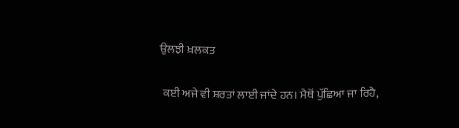ਉਲਝੀ ਖ਼ਲਕਤ

 ਕਈ ਅਜੇ ਵੀ ਸ਼ਰਤਾਂ ਲਾਈ ਜਾਂਦੇ ਹਨ। ਮੈਥੋਂ ਪੁੱਛਿਆ ਜਾ ਰਿਹੈ,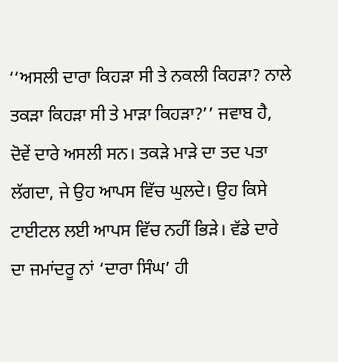‘‘ਅਸਲੀ ਦਾਰਾ ਕਿਹੜਾ ਸੀ ਤੇ ਨਕਲੀ ਕਿਹੜਾ? ਨਾਲੇ ਤਕੜਾ ਕਿਹੜਾ ਸੀ ਤੇ ਮਾੜਾ ਕਿਹੜਾ?’’ ਜਵਾਬ ਹੈ, ਦੋਵੇਂ ਦਾਰੇ ਅਸਲੀ ਸਨ। ਤਕੜੇ ਮਾੜੇ ਦਾ ਤਦ ਪਤਾ ਲੱਗਦਾ, ਜੇ ਉਹ ਆਪਸ ਵਿੱਚ ਘੁਲਦੇ। ਉਹ ਕਿਸੇ ਟਾਈਟਲ ਲਈ ਆਪਸ ਵਿੱਚ ਨਹੀਂ ਭਿੜੇ। ਵੱਡੇ ਦਾਰੇ ਦਾ ਜਮਾਂਦਰੂ ਨਾਂ ‘ਦਾਰਾ ਸਿੰਘ’ ਹੀ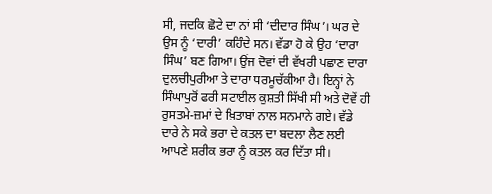ਸੀ, ਜਦਕਿ ਛੋਟੇ ਦਾ ਨਾਂ ਸੀ ‘ਦੀਦਾਰ ਸਿੰਘ’। ਘਰ ਦੇ ਉਸ ਨੂੰ ‘ਦਾਰੀ’ ਕਹਿੰਦੇ ਸਨ। ਵੱਡਾ ਹੋ ਕੇ ਉਹ ‘ਦਾਰਾ ਸਿੰਘ’ ਬਣ ਗਿਆ। ਉਂਜ ਦੋਵਾਂ ਦੀ ਵੱਖਰੀ ਪਛਾਣ ਦਾਰਾ ਦੁਲਚੀਪੁਰੀਆ ਤੇ ਦਾਰਾ ਧਰਮੂਚੱਕੀਆ ਹੈ। ਇਨ੍ਹਾਂ ਨੇ ਸਿੰਘਾਪੁਰੋਂ ਫਰੀ ਸਟਾਈਲ ਕੁਸ਼ਤੀ ਸਿੱਖੀ ਸੀ ਅਤੇ ਦੋਵੇਂ ਹੀ ਰੁਸਤਮੇ-ਜ਼ਮਾਂ ਦੇ ਖ਼ਿਤਾਬਾਂ ਨਾਲ ਸਨਮਾਨੇ ਗਏ। ਵੱਡੇ ਦਾਰੇ ਨੇ ਸਕੇ ਭਰਾ ਦੇ ਕਤਲ ਦਾ ਬਦਲਾ ਲੈਣ ਲਈ ਆਪਣੇ ਸ਼ਰੀਕ ਭਰਾ ਨੂੰ ਕਤਲ ਕਰ ਦਿੱਤਾ ਸੀ।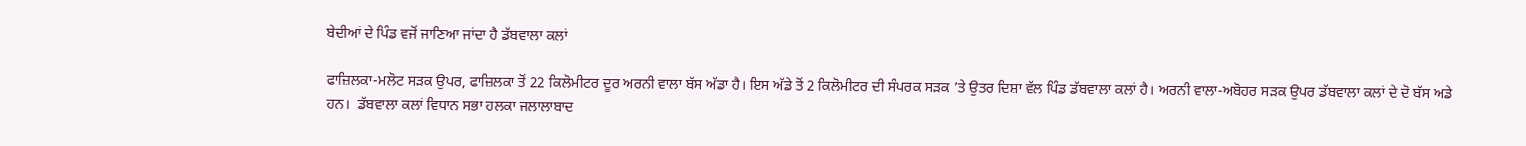ਬੇਦੀਆਂ ਦੇ ਪਿੰਡ ਵਜੋਂ ਜਾਣਿਆ ਜਾਂਦਾ ਹੈ ਡੱਬਵਾਲਾ ਕਲਾਂ

ਫਾਜ਼ਿਲਕਾ-ਮਲੋਟ ਸੜਕ ਉਪਰ, ਫਾਜ਼ਿਲਕਾ ਤੋਂ 22 ਕਿਲੋਮੀਟਰ ਦੂਰ ਅਰਨੀ ਵਾਲਾ ਬੱਸ ਅੱਡਾ ਹੈ। ਇਸ ਅੱਡੇ ਤੋਂ 2 ਕਿਲੋਮੀਟਰ ਦੀ ਸੰਪਰਕ ਸੜਕ ’ਤੇ ਉਤਰ ਦਿਸ਼ਾ ਵੱਲ ਪਿੰਡ ਡੱਬਵਾਲਾ ਕਲਾਂ ਹੈ। ਅਰਨੀ ਵਾਲਾ-ਅਬੋਹਰ ਸੜਕ ਉਪਰ ਡੱਬਵਾਲਾ ਕਲਾਂ ਦੇ ਦੋ ਬੱਸ ਅਡੇ ਹਨ।  ਡੱਬਵਾਲਾ ਕਲਾਂ ਵਿਧਾਨ ਸਭਾ ਹਲਕਾ ਜਲਾਲਾਬਾਦ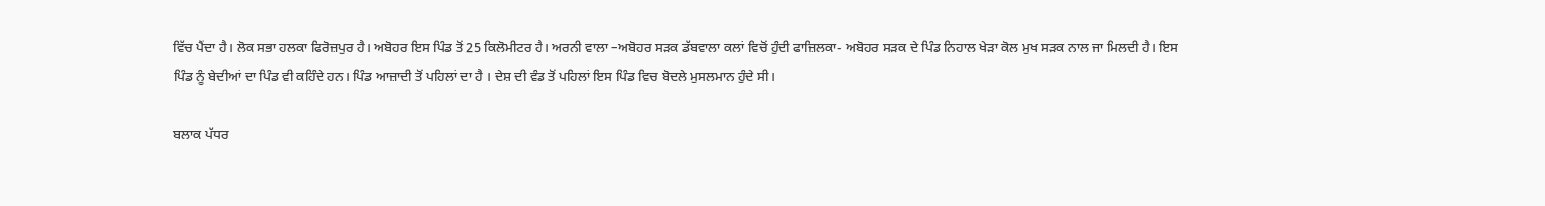ਵਿੱਚ ਪੈਂਦਾ ਹੈ। ਲੋਕ ਸਭਾ ਹਲਕਾ ਫਿਰੋਜ਼ਪੁਰ ਹੈ। ਅਬੋਹਰ ਇਸ ਪਿੰਡ ਤੋਂ 25 ਕਿਲੋਮੀਟਰ ਹੈ। ਅਰਨੀ ਵਾਲਾ –ਅਬੋਹਰ ਸੜਕ ਡੱਬਵਾਲਾ ਕਲਾਂ ਵਿਚੋਂ ਹੁੰਦੀ ਫਾਜ਼ਿਲਕਾ- ਅਬੋਹਰ ਸੜਕ ਦੇ ਪਿੰਡ ਨਿਹਾਲ ਖੇੜਾ ਕੋਲ ਮੁਖ ਸੜਕ ਨਾਲ ਜਾ ਮਿਲਦੀ ਹੈ। ਇਸ ਪਿੰਡ ਨੂੰ ਬੇਦੀਆਂ ਦਾ ਪਿੰਡ ਵੀ ਕਹਿੰਦੇ ਹਨ। ਪਿੰਡ ਆਜ਼ਾਦੀ ਤੋਂ ਪਹਿਲਾਂ ਦਾ ਹੈ । ਦੇਸ਼ ਦੀ ਵੰਡ ਤੋਂ ਪਹਿਲਾਂ ਇਸ ਪਿੰਡ ਵਿਚ ਬੋਦਲੇ ਮੁਸਲਮਾਨ ਹੁੰਦੇ ਸੀ।

ਬਲਾਕ ਪੱਧਰ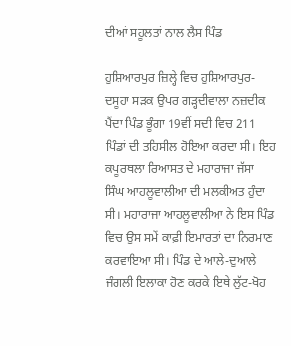ਦੀਆਂ ਸਹੂਲਤਾਂ ਨਾਲ ਲੈਸ ਪਿੰਡ

ਹੁਸ਼ਿਆਰਪੁਰ ਜ਼ਿਲ੍ਹੇ ਵਿਚ ਹੁਸ਼ਿਆਰਪੁਰ- ਦਸੂਹਾ ਸੜਕ ਉਪਰ ਗੜ੍ਹਦੀਵਾਲਾ ਨਜ਼ਦੀਕ ਪੈਂਦਾ ਪਿੰਡ ਭੂੰਗਾ 19ਵੀਂ ਸਦੀ ਵਿਚ 211 ਪਿੰਡਾਂ ਦੀ ਤਹਿਸੀਲ ਹੋਇਆ ਕਰਦਾ ਸੀ। ਇਹ ਕਪੂਰਥਲਾ ਰਿਆਸਤ ਦੇ ਮਹਾਰਾਜਾ ਜੱਸਾ ਸਿੰਘ ਆਹਲੂਵਾਲੀਆ ਦੀ ਮਲਕੀਅਤ ਹੁੰਦਾ ਸੀ। ਮਹਾਰਾਜਾ ਆਹਲੂਵਾਲੀਆ ਨੇ ਇਸ ਪਿੰਡ ਵਿਚ ਉਸ ਸਮੇਂ ਕਾਫ਼ੀ ਇਮਾਰਤਾਂ ਦਾ ਨਿਰਮਾਣ ਕਰਵਾਇਆ ਸੀ। ਪਿੰਡ ਦੇ ਆਲੇ-ਦੁਆਲੇ ਜੰਗਲੀ ਇਲਾਕਾ ਹੋਣ ਕਰਕੇ ਇਥੇ ਲੁੱਟ-ਖੋਹ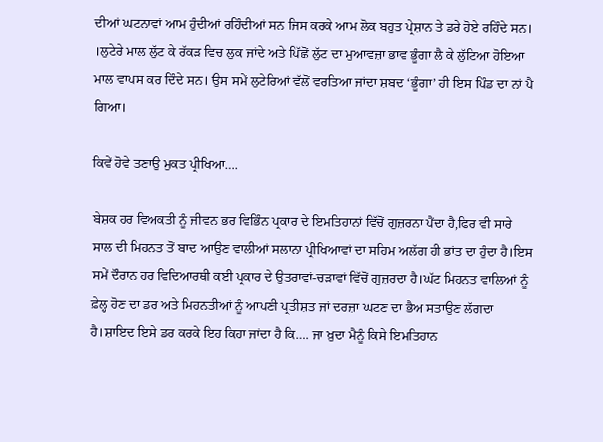ਦੀਆਂ ਘਟਨਾਵਾਂ ਆਮ ਹੁੰਦੀਆਂ ਰਹਿੰਦੀਆਂ ਸਨ ਜਿਸ ਕਰਕੇ ਆਮ ਲੋਕ ਬਹੁਤ ਪ੍ਰੇਸ਼ਾਨ ਤੇ ਡਰੇ ਹੋਏ ਰਹਿੰਦੇ ਸਨ। ।ਲੁਟੇਰੇ ਮਾਲ ਲੁੱਟ ਕੇ ਰੱਕੜ ਵਿਚ ਲੁਕ ਜਾਂਦੇ ਅਤੇ ਪਿੱਛੋਂ ਲੁੱਟ ਦਾ ਮੁਆਵਜ਼ਾ ਭਾਵ ਭੂੰਗਾ ਲੈ ਕੇ ਲੁੱਟਿਆ ਹੋਇਆ ਮਾਲ ਵਾਪਸ ਕਰ ਦਿੰਦੇ ਸਨ। ਉਸ ਸਮੇਂ ਲੁਟੇਰਿਆਂ ਵੱਲੋਂ ਵਰਤਿਆ ਜਾਂਦਾ ਸ਼ਬਦ ‘ਭੂੰਗਾ’ ਹੀ ਇਸ ਪਿੰਡ ਦਾ ਨਾਂ ਪੈ ਗਿਆ।

ਕਿਵੇਂ ਹੋਵੇ ਤਣਾਉ ਮੁਕਤ ਪ੍ਰੀਖਿਆ….

ਬੇਸ਼ਕ ਹਰ ਵਿਅਕਤੀ ਨੂੰ ਜੀਵਨ ਭਰ ਵਿਭਿੰਨ ਪ੍ਰਕਾਰ ਦੇ ਇਮਤਿਹਾਨਾਂ ਵਿੱਚੋਂ ਗੁਜ਼ਰਨਾ ਪੈਂਦਾ ਹੈ,ਫਿਰ ਵੀ ਸਾਰੇ ਸਾਲ ਦੀ ਮਿਹਨਤ ਤੋਂ ਬਾਦ ਆਉਣ ਵਾਲੀਆਂ ਸਲਾਨਾ ਪ੍ਰੀਖਿਆਵਾਂ ਦਾ ਸਹਿਮ ਅਲੱਗ ਹੀ ਭਾਂਤ ਦਾ ਹੁੰਦਾ ਹੈ।ਇਸ ਸਮੇਂ ਦੌਰਾਨ ਹਰ ਵਿਦਿਆਰਥੀ ਕਈ ਪ੍ਰਕਾਰ ਦੇ ਉਤਰਾਵਾਂ-ਚੜਾਵਾਂ ਵਿੱਚੋਂ ਗੁਜ਼ਰਦਾ ਹੈ।ਘੱਟ ਮਿਹਨਤ ਵਾਲਿਆਂ ਨੂੰ ਫ਼ੇਲ੍ਹ ਹੋਣ ਦਾ ਡਰ ਅਤੇ ਮਿਹਨਤੀਆਂ ਨੂੰ ਆਪਣੀ ਪ੍ਰਤੀਸ਼ਤ ਜਾਂ ਦਰਜ਼ਾ ਘਟਣ ਦਾ ਭੈਅ ਸਤਾਉਣ ਲੱਗਦਾ ਹੈ।ਸ਼ਾਇਦ ਇਸੇ ਡਰ ਕਰਕੇ ਇਹ ਕਿਹਾ ਜਾਂਦਾ ਹੈ ਕਿ…. ਜਾ ਖ਼ੁਦਾ ਮੈਨੂੰ ਕਿਸੇ ਇਮਤਿਹਾਨ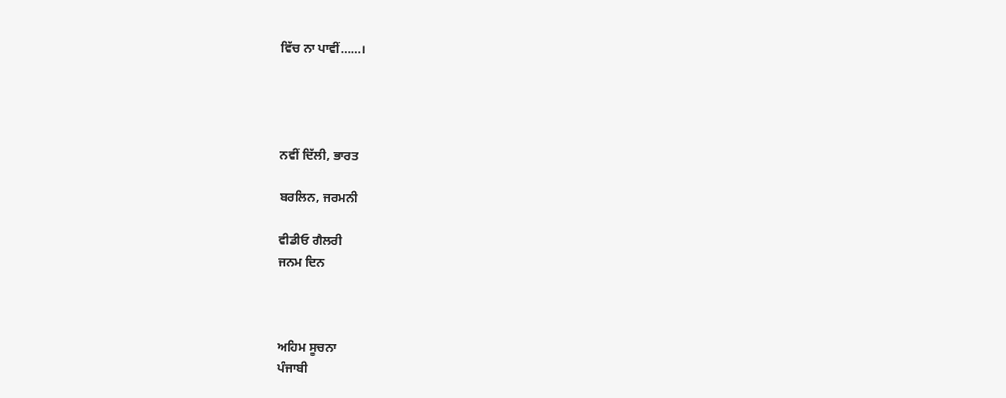ਵਿੱਚ ਨਾ ਪਾਵੀਂ……।




ਨਵੀਂ ਦਿੱਲੀ, ਭਾਰਤ

ਬਰਲਿਨ, ਜਰਮਨੀ

ਵੀਡੀਓ ਗੈਲਰੀ
ਜਨਮ ਦਿਨ



ਅਹਿਮ ਸੂਚਨਾ
ਪੰਜਾਬੀ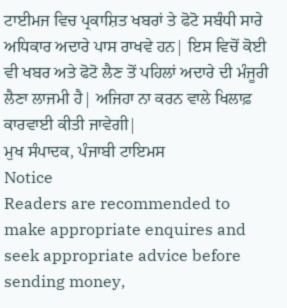ਟਾਈਮਜ ਵਿਚ ਪ੍ਰਕਾਸ਼ਿਤ ਖਬਰਾਂ ਤੇ ਫੋਟੋ ਸਬੰਧੀ ਸਾਰੇ ਅਧਿਕਾਰ ਅਦਾਰੇ ਪਾਸ ਰਾਖਵੇ ਹਨ| ਇਸ ਵਿਚੋਂ ਕੋਈ ਵੀ ਖਬਰ ਅਤੇ ਫੋਟੋ ਲੈਣ ਤੋਂ ਪਹਿਲਾਂ ਅਦਾਰੇ ਦੀ ਮੰਜੂਰੀ ਲੈਣਾ ਲਾਜਮੀ ਹੈ| ਅਜਿਹਾ ਨਾ ਕਰਨ ਵਾਲੇ ਖਿਲਾਫ਼ ਕਾਰਵਾਈ ਕੀਤੀ ਜਾਵੇਗੀ|
ਮੁਖ ਸੰਪਾਦਕ, ਪੰਜਾਬੀ ਟਾਇਮਸ
Notice
Readers are recommended to make appropriate enquires and seek appropriate advice before sending money,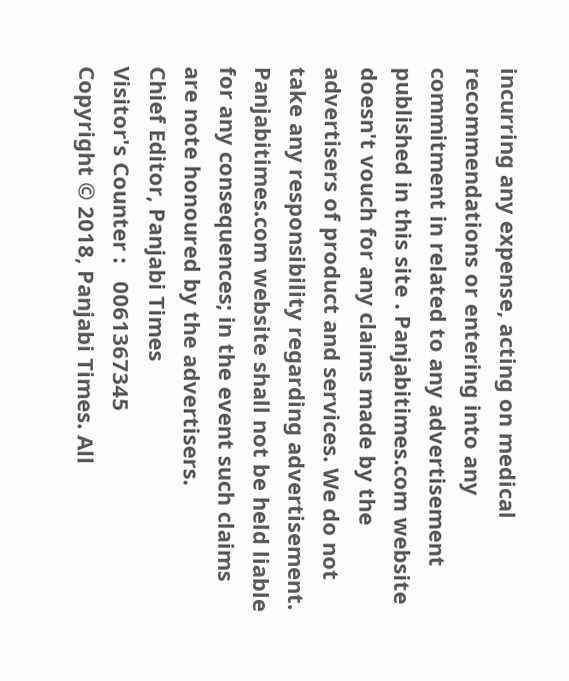incurring any expense, acting on medical recommendations or entering into any commitment in related to any advertisement published in this site . Panjabitimes.com website doesn't vouch for any claims made by the advertisers of product and services. We do not take any responsibility regarding advertisement. Panjabitimes.com website shall not be held liable for any consequences; in the event such claims are note honoured by the advertisers.
Chief Editor, Panjabi Times
Visitor's Counter :   0061367345
Copyright © 2018, Panjabi Times. All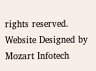rights reserved. Website Designed by Mozart Infotech